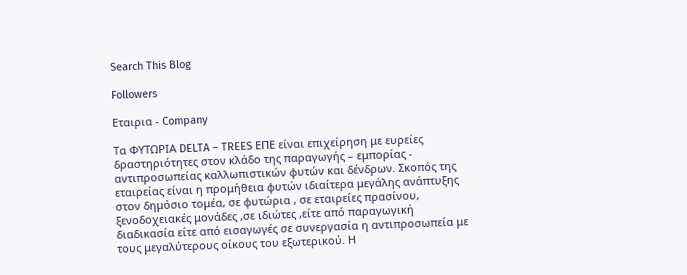Search This Blog

Followers

Εταιρια - Company

Τα ΦΥΤΩΡΙΑ DELTA – TREES ΕΠΕ είναι επιχείρηση με ευρείες δραστηριότητες στον κλάδο της παραγωγής – εμπορίας - αντιπροσωπείας καλλωπιστικών φυτών και δένδρων. Σκοπός της εταιρείας είναι η προμήθεια φυτών ιδιαίτερα μεγάλης ανάπτυξης στον δημόσιο τομέα, σε φυτώρια , σε εταιρείες πρασίνου, ξενοδοχειακές μονάδες ,σε ιδιώτες ,είτε από παραγωγική διαδικασία είτε από εισαγωγές σε συνεργασία η αντιπροσωπεία με τους μεγαλύτερους οίκους του εξωτερικού. Η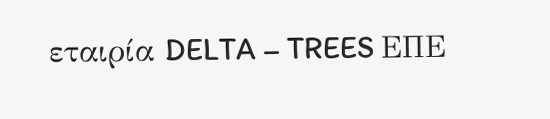εταιρία DELTA – TREES ΕΠΕ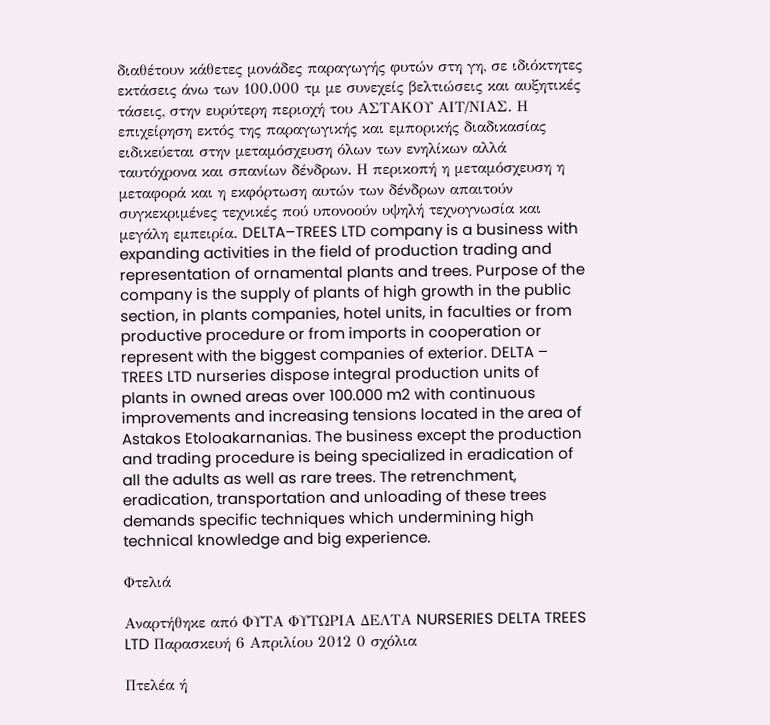διαθέτουν κάθετες μονάδες παραγωγής φυτών στη γη, σε ιδιόκτητες εκτάσεις άνω των 100.000 τμ με συνεχείς βελτιώσεις και αυξητικές τάσεις, στην ευρύτερη περιοχή του ΑΣΤΑΚΟΥ ΑΙΤ/ΝΙΑΣ. Η επιχείρηση εκτός της παραγωγικής και εμπορικής διαδικασίας ειδικεύεται στην μεταμόσχευση όλων των ενηλίκων αλλά ταυτόχρονα και σπανίων δένδρων. Η περικοπή η μεταμόσχευση η μεταφορά και η εκφόρτωση αυτών των δένδρων απαιτούν συγκεκριμένες τεχνικές πού υπονοούν υψηλή τεχνογνωσία και μεγάλη εμπειρία. DELTA–TREES LTD company is a business with expanding activities in the field of production trading and representation of ornamental plants and trees. Purpose of the company is the supply of plants of high growth in the public section, in plants companies, hotel units, in faculties or from productive procedure or from imports in cooperation or represent with the biggest companies of exterior. DELTA – TREES LTD nurseries dispose integral production units of plants in owned areas over 100.000 m2 with continuous improvements and increasing tensions located in the area of Astakos Etoloakarnanias. The business except the production and trading procedure is being specialized in eradication of all the adults as well as rare trees. The retrenchment, eradication, transportation and unloading of these trees demands specific techniques which undermining high technical knowledge and big experience.

Φτελιά

Αναρτήθηκε από ΦΥΤΑ ΦΥΤΩΡΙΑ ΔΕΛΤΑ NURSERIES DELTA TREES LTD Παρασκευή 6 Απριλίου 2012 0 σχόλια

Πτελέα ή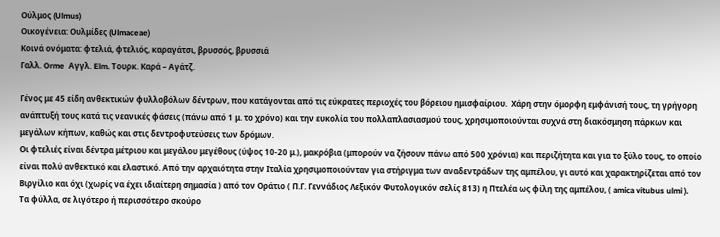Ούλμος (Ulmus)
Οικογένεια: Ουλμίδες (Ulmaceae)
Κοινά ονόματα: φτελιά, φτελιός, καραγάτσι, βρυσσός, βρυσσιά
Γαλλ. Orme  Αγγλ. Elm. Τουρκ. Καρά – Αγάτζ.

Γένος με 45 είδη ανθεκτικών φυλλοβόλων δέντρων, που κατάγονται από τις εύκρατες περιοχές του βόρειου ημισφαίριου.  Χάρη στην όμορφη εμφάνισή τους, τη γρήγορη ανάπτυξή τους κατά τις νεανικές φάσεις (πάνω από 1 μ. το χρόνο) και την ευκολία του πολλαπλασιασμού τους, χρησιμοποιούνται συχνά στη διακόσμηση πάρκων και μεγάλων κήπων, καθώς και στις δεντροφυτεύσεις των δρόμων.
Οι φτελιές είναι δέντρα μέτριου και μεγάλου μεγέθους (ύψος 10-20 μ.), μακρόβια (μπορούν να ζήσουν πάνω από 500 χρόνια) και περιζήτητα και για το ξύλο τους, το οποίο είναι πολύ ανθεκτικό και ελαστικό. Από την αρχαιότητα στην Ιταλία χρησιμοποιούνταν για στήριγμα των αναδεντράδων της αμπέλου, γι αυτό και χαρακτηρίζεται από τον Βιργίλιο και όχι (χωρίς να έχει ιδιαίτερη σημασία ) από τον Οράτιο ( Π.Γ. Γεννάδιος Λεξικόν Φυτολογικόν σελίς 813) η Πτελέα ως φίλη της αμπέλου, ( amica vitubus ulmi ).
Τα φύλλα, σε λιγότερο ή περισσότερο σκούρο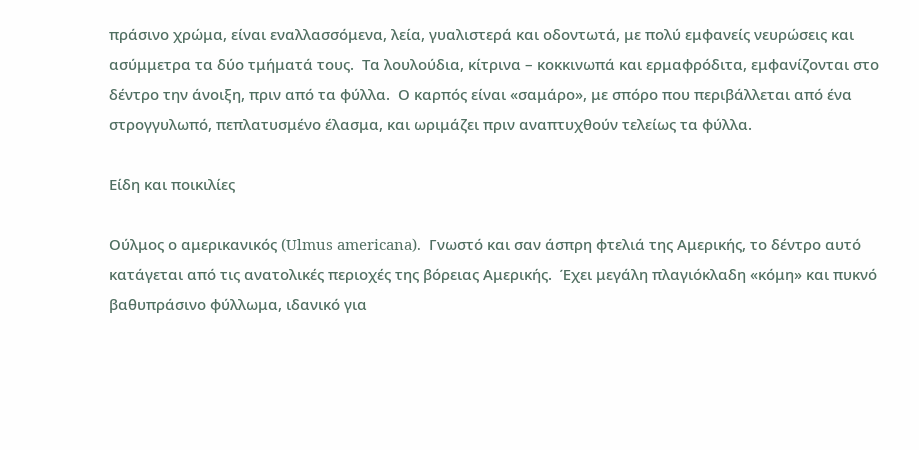πράσινο χρώμα, είναι εναλλασσόμενα, λεία, γυαλιστερά και οδοντωτά, με πολύ εμφανείς νευρώσεις και ασύμμετρα τα δύο τμήματά τους.  Τα λουλούδια, κίτρινα – κοκκινωπά και ερμαφρόδιτα, εμφανίζονται στο δέντρο την άνοιξη, πριν από τα φύλλα.  Ο καρπός είναι «σαμάρο», με σπόρο που περιβάλλεται από ένα στρογγυλωπό, πεπλατυσμένο έλασμα, και ωριμάζει πριν αναπτυχθούν τελείως τα φύλλα.

Είδη και ποικιλίες

Ούλμος ο αμερικανικός (Ulmus americana).  Γνωστό και σαν άσπρη φτελιά της Αμερικής, το δέντρο αυτό κατάγεται από τις ανατολικές περιοχές της βόρειας Αμερικής.  Έχει μεγάλη πλαγιόκλαδη «κόμη» και πυκνό βαθυπράσινο φύλλωμα, ιδανικό για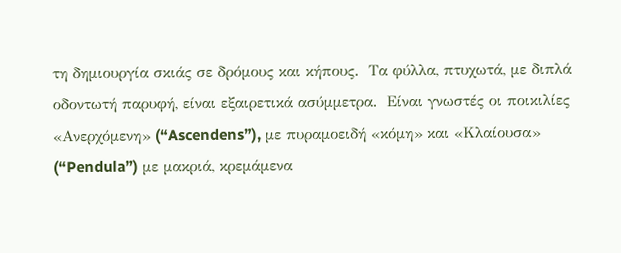τη δημιουργία σκιάς σε δρόμους και κήπους.  Τα φύλλα, πτυχωτά, με διπλά οδοντωτή παρυφή, είναι εξαιρετικά ασύμμετρα.  Είναι γνωστές οι ποικιλίες «Ανερχόμενη» (“Ascendens”), με πυραμοειδή «κόμη» και «Κλαίουσα» (“Pendula”) με μακριά, κρεμάμενα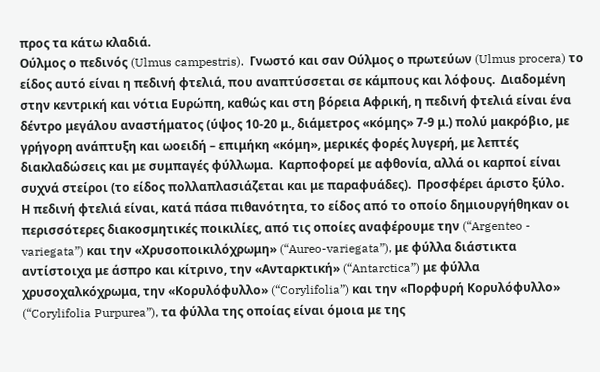προς τα κάτω κλαδιά.
Ούλμος ο πεδινός (Ulmus campestris).  Γνωστό και σαν Ούλμος ο πρωτεύων (Ulmus procera) το είδος αυτό είναι η πεδινή φτελιά, που αναπτύσσεται σε κάμπους και λόφους.  Διαδομένη στην κεντρική και νότια Ευρώπη, καθώς και στη βόρεια Αφρική, η πεδινή φτελιά είναι ένα δέντρο μεγάλου αναστήματος (ύψος 10-20 μ., διάμετρος «κόμης» 7-9 μ.) πολύ μακρόβιο, με γρήγορη ανάπτυξη και ωοειδή – επιμήκη «κόμη», μερικές φορές λυγερή, με λεπτές διακλαδώσεις και με συμπαγές φύλλωμα.  Καρποφορεί με αφθονία, αλλά οι καρποί είναι συχνά στείροι (το είδος πολλαπλασιάζεται και με παραφυάδες).  Προσφέρει άριστο ξύλο.
Η πεδινή φτελιά είναι, κατά πάσα πιθανότητα, το είδος από το οποίο δημιουργήθηκαν οι περισσότερες διακοσμητικές ποικιλίες, από τις οποίες αναφέρουμε την (“Argenteo - variegata”) και την «Χρυσοποικιλόχρωμη» (“Aureo-variegata”), με φύλλα διάστικτα αντίστοιχα με άσπρο και κίτρινο, την «Ανταρκτική» (“Antarctica”) με φύλλα χρυσοχαλκόχρωμα, την «Κορυλόφυλλο» (“Corylifolia”) και την «Πορφυρή Κορυλόφυλλο» (“Corylifolia Purpurea”), τα φύλλα της οποίας είναι όμοια με της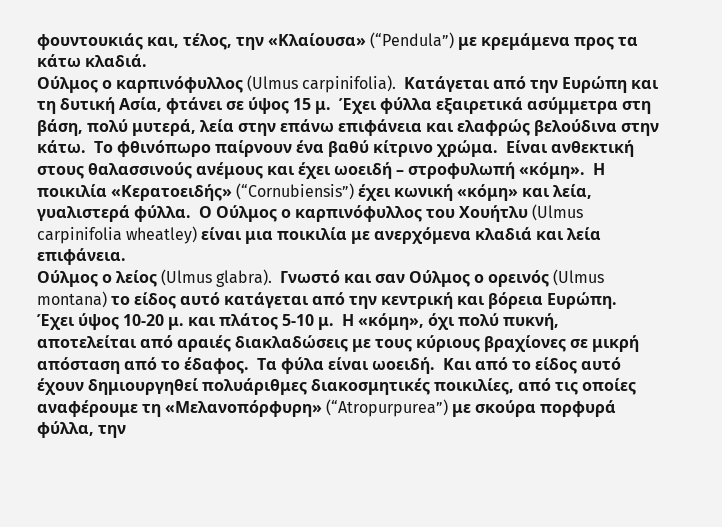φουντουκιάς και, τέλος, την «Κλαίουσα» (“Pendula”) με κρεμάμενα προς τα κάτω κλαδιά.
Ούλμος ο καρπινόφυλλος (Ulmus carpinifolia).  Κατάγεται από την Ευρώπη και τη δυτική Ασία, φτάνει σε ύψος 15 μ.  Έχει φύλλα εξαιρετικά ασύμμετρα στη βάση, πολύ μυτερά, λεία στην επάνω επιφάνεια και ελαφρώς βελούδινα στην κάτω.  Το φθινόπωρο παίρνουν ένα βαθύ κίτρινο χρώμα.  Είναι ανθεκτική στους θαλασσινούς ανέμους και έχει ωοειδή – στροφυλωπή «κόμη».  Η ποικιλία «Κερατοειδής» (“Cornubiensis”) έχει κωνική «κόμη» και λεία, γυαλιστερά φύλλα.  Ο Ούλμος ο καρπινόφυλλος του Χουήτλυ (Ulmus carpinifolia wheatley) είναι μια ποικιλία με ανερχόμενα κλαδιά και λεία επιφάνεια.
Ούλμος ο λείος (Ulmus glabra).  Γνωστό και σαν Ούλμος ο ορεινός (Ulmus montana) το είδος αυτό κατάγεται από την κεντρική και βόρεια Ευρώπη.  Έχει ύψος 10-20 μ. και πλάτος 5-10 μ.  Η «κόμη», όχι πολύ πυκνή, αποτελείται από αραιές διακλαδώσεις με τους κύριους βραχίονες σε μικρή απόσταση από το έδαφος.  Τα φύλα είναι ωοειδή.  Και από το είδος αυτό έχουν δημιουργηθεί πολυάριθμες διακοσμητικές ποικιλίες, από τις οποίες αναφέρουμε τη «Μελανοπόρφυρη» (“Atropurpurea”) με σκούρα πορφυρά φύλλα, την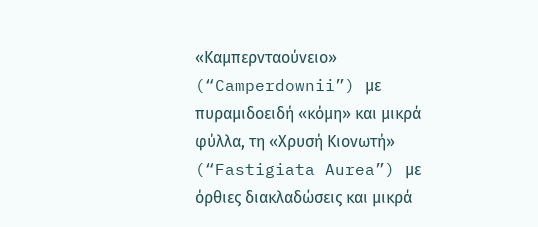«Καμπερνταούνειο» (“Camperdownii”) με πυραμιδοειδή «κόμη» και μικρά φύλλα, τη «Χρυσή Κιονωτή» (“Fastigiata Aurea”) με όρθιες διακλαδώσεις και μικρά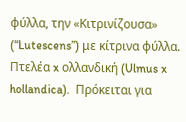φύλλα, την «Κιτρινίζουσα» (“Lutescens”) με κίτρινα φύλλα.
Πτελέα x ολλανδική (Ulmus x hollandica).  Πρόκειται για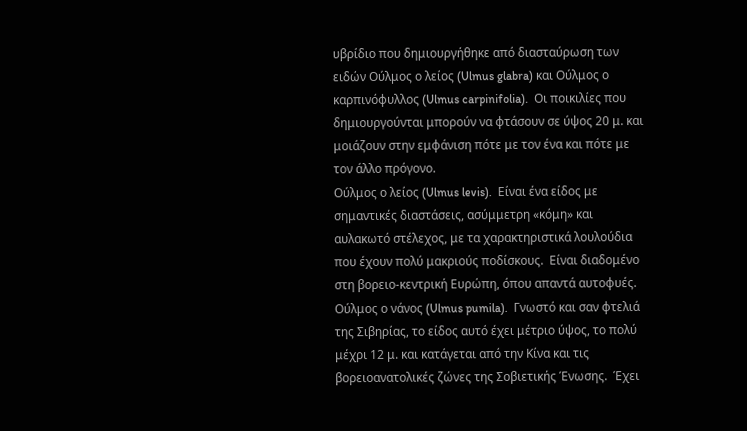υβρίδιο που δημιουργήθηκε από διασταύρωση των ειδών Ούλμος ο λείος (Ulmus glabra) και Ούλμος ο καρπινόφυλλος (Ulmus carpinifolia).  Οι ποικιλίες που δημιουργούνται μπορούν να φτάσουν σε ύψος 20 μ. και μοιάζουν στην εμφάνιση πότε με τον ένα και πότε με τον άλλο πρόγονο.
Ούλμος ο λείος (Ulmus levis).  Είναι ένα είδος με σημαντικές διαστάσεις, ασύμμετρη «κόμη» και αυλακωτό στέλεχος, με τα χαρακτηριστικά λουλούδια που έχουν πολύ μακριούς ποδίσκους.  Είναι διαδομένο στη βορειο-κεντρική Ευρώπη, όπου απαντά αυτοφυές.
Ούλμος ο νάνος (Ulmus pumila).  Γνωστό και σαν φτελιά της Σιβηρίας, το είδος αυτό έχει μέτριο ύψος, το πολύ μέχρι 12 μ. και κατάγεται από την Κίνα και τις βορειοανατολικές ζώνες της Σοβιετικής Ένωσης.  Έχει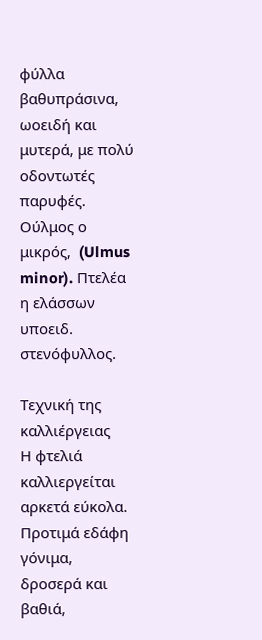φύλλα βαθυπράσινα, ωοειδή και μυτερά, με πολύ οδοντωτές παρυφές.
Ούλμος ο μικρός,  (Ulmus minor). Πτελέα η ελάσσων υποειδ. στενόφυλλος.

Τεχνική της καλλιέργειας
Η φτελιά καλλιεργείται αρκετά εύκολα.  Προτιμά εδάφη γόνιμα, δροσερά και βαθιά,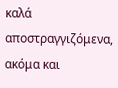καλά αποστραγγιζόμενα, ακόμα και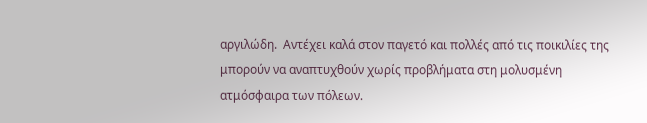αργιλώδη.  Αντέχει καλά στον παγετό και πολλές από τις ποικιλίες της μπορούν να αναπτυχθούν χωρίς προβλήματα στη μολυσμένη ατμόσφαιρα των πόλεων.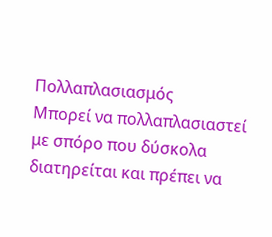Πολλαπλασιασμός
Μπορεί να πολλαπλασιαστεί με σπόρο που δύσκολα διατηρείται και πρέπει να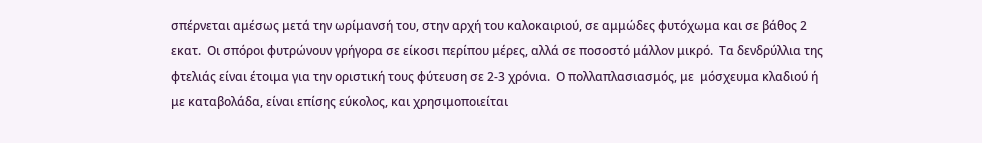σπέρνεται αμέσως μετά την ωρίμανσή του, στην αρχή του καλοκαιριού, σε αμμώδες φυτόχωμα και σε βάθος 2 εκατ.  Οι σπόροι φυτρώνουν γρήγορα σε είκοσι περίπου μέρες, αλλά σε ποσοστό μάλλον μικρό.  Τα δενδρύλλια της φτελιάς είναι έτοιμα για την οριστική τους φύτευση σε 2-3 χρόνια.  Ο πολλαπλασιασμός, με  μόσχευμα κλαδιού ή με καταβολάδα, είναι επίσης εύκολος, και χρησιμοποιείται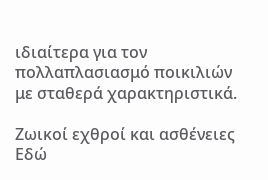ιδιαίτερα για τον πολλαπλασιασμό ποικιλιών με σταθερά χαρακτηριστικά.

Ζωικοί εχθροί και ασθένειες
Εδώ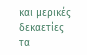και μερικές δεκαετίες τα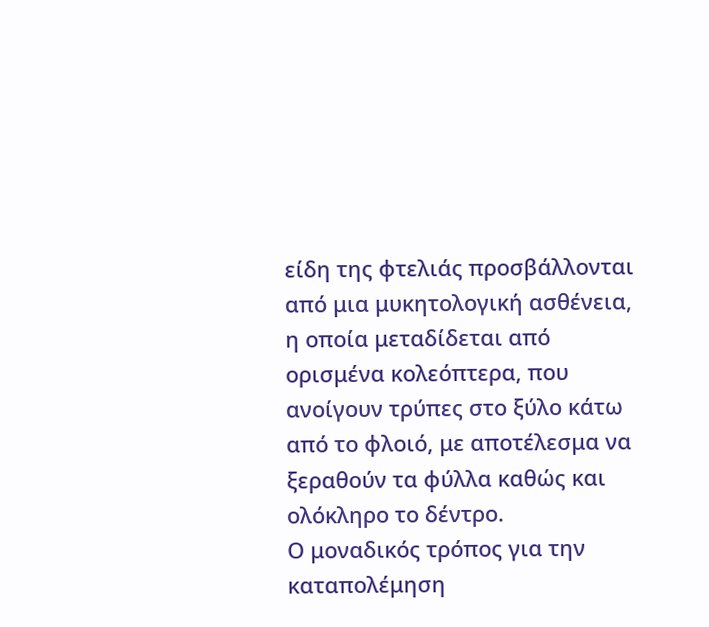είδη της φτελιάς προσβάλλονται από μια μυκητολογική ασθένεια, η οποία μεταδίδεται από ορισμένα κολεόπτερα, που ανοίγουν τρύπες στο ξύλο κάτω από το φλοιό, με αποτέλεσμα να ξεραθούν τα φύλλα καθώς και ολόκληρο το δέντρο.
Ο μοναδικός τρόπος για την καταπολέμηση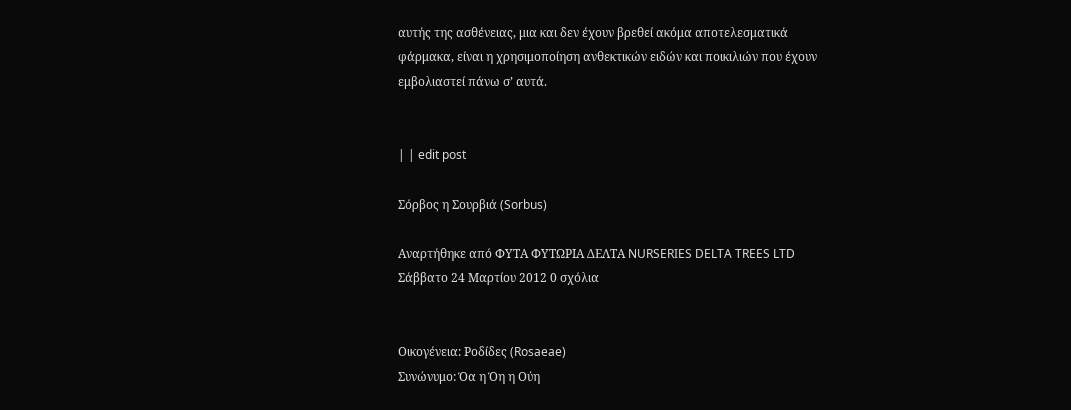αυτής της ασθένειας, μια και δεν έχουν βρεθεί ακόμα αποτελεσματικά φάρμακα, είναι η χρησιμοποίηση ανθεκτικών ειδών και ποικιλιών που έχουν εμβολιαστεί πάνω σ’ αυτά.


| | edit post

Σόρβος η Σουρβιά (Sorbus)

Αναρτήθηκε από ΦΥΤΑ ΦΥΤΩΡΙΑ ΔΕΛΤΑ NURSERIES DELTA TREES LTD Σάββατο 24 Μαρτίου 2012 0 σχόλια


Οικογένεια: Ροδίδες (Rosaeae)
Συνώνυμο: Όα η Όη η Ούη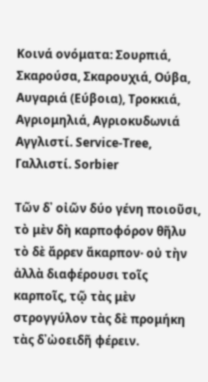Κοινά ονόματα: Σουρπιά, Σκαρούσα, Σκαρουχιά, Ούβα,
Αυγαριά (Εύβοια), Τροκκιά, Αγριομηλιά, Αγριοκυδωνιά
Αγγλιστί. Service-Tree, Γαλλιστί. Sorbier

Τῶν δ᾽ οἰῶν δύο γένη ποιοῦσι, τὸ μὲν δὴ καρποφόρον θῆλυ τὸ δὲ ἄρρεν ἄκαρπον· οὐ τὴν ἀλλὰ διαφέρουσι τοῖς καρποῖς, τῷ τὰς μὲν στρογγύλον τὰς δὲ προμήκη τὰς δ᾽ὠοειδῆ φέρειν.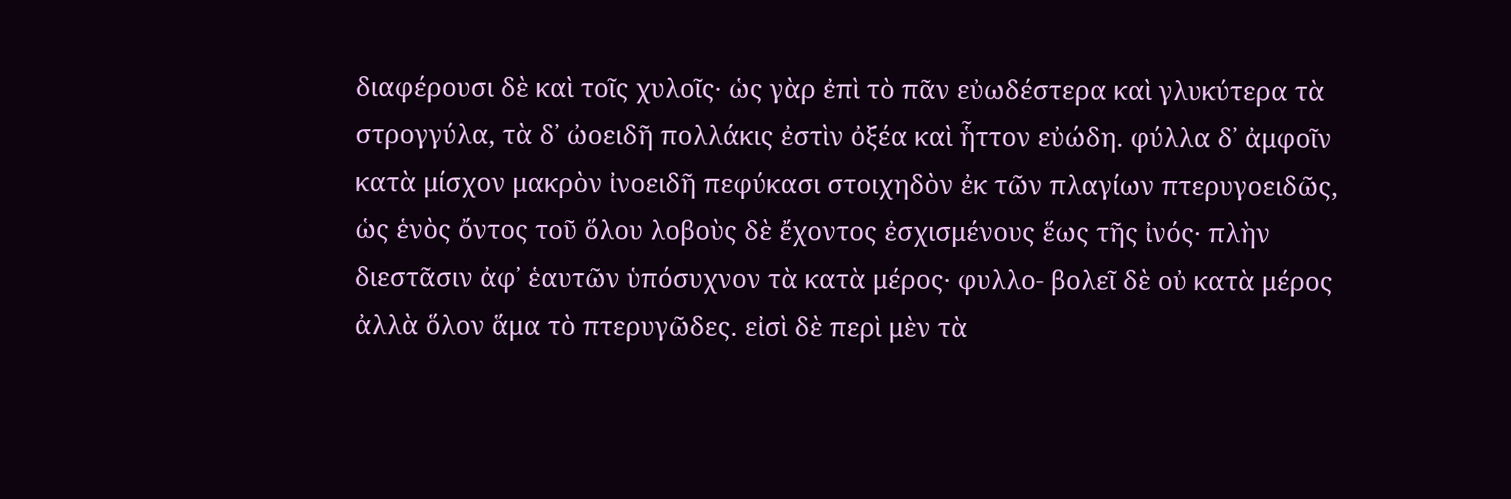διαφέρουσι δὲ καὶ τοῖς χυλοῖς· ὡς γὰρ ἐπὶ τὸ πᾶν εὐωδέστερα καὶ γλυκύτερα τὰ στρογγύλα, τὰ δ᾽ ὠοειδῆ πολλάκις ἐστὶν ὀξέα καὶ ἧττον εὐώδη. φύλλα δ᾽ ἀμφοῖν κατὰ μίσχον μακρὸν ἰνοειδῆ πεφύκασι στοιχηδὸν ἐκ τῶν πλαγίων πτερυγοειδῶς, ὡς ἑνὸς ὄντος τοῦ ὅλου λοβοὺς δὲ ἔχοντος ἐσχισμένους ἕως τῆς ἰνός· πλὴν διεστᾶσιν ἀφ᾽ ἑαυτῶν ὑπόσυχνον τὰ κατὰ μέρος· φυλλο- βολεῖ δὲ οὐ κατὰ μέρος ἀλλὰ ὅλον ἅμα τὸ πτερυγῶδες. εἰσὶ δὲ περὶ μὲν τὰ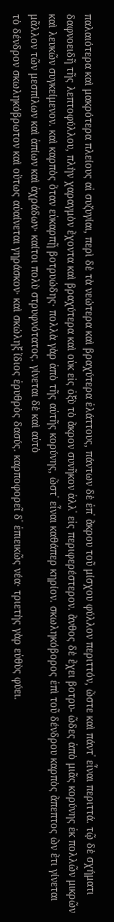παλαιότερα καὶ μακρότερα πλείους αἱ συζυγίαι, περὶ δὲ τὰ νεώτερα καὶ βραχύτερα ἐλάττους, πάντων δὲ ἐπ᾽ ἄκρου τοῦ μίσχου φύλλον περιττόν, ὥστε καὶ πάντ᾽ εἶναι περιττά. τῷ δὲ σχήματι δαφνοειδῆ τῆς λεπτοφύλλου, πλὴν χαραγμὸν ἔχοντα καὶ βραχύτερα καὶ οὐκ εἰς ὀξὺ τὸ ἄκρον συνῆκον ἀλλ᾽ εἰς περιφερέστερον. ἄνθος δὲ ἔχει βοτρυ- ῶδες ἀπὸ μιᾶς κορύνης ἐκ πολλῶν μικρῶν καὶ λευκῶν συγκείμενον. καὶ καρπὸς ὅταν εὐκαρπῇ βοτρυώδης· πολλὰ γὰρ ἀπὸ τῆς αὐτῆς κορύνης, ὥστ᾽ εἶναι καθάπερ κηρίον. σκωληκόβορος ἐπὶ τοῦ δένδρου καρπὸς ἄπεπτος ὢν ἔτι γίνεται μᾶλλον τῶν μεσπίλων καὶ ἀπίων καὶ ἀχράδων· καίτοι πολὺ στρυφνότατος. γίνεται δὲ καὶ αὐτὸ
τὸ δένδρον σκωληκόβρωτον καὶ οὕτως αὐαίνεται γηράσκον· καὶ σκώληξ ἴδιος ἐρυθρὸς δασύς. καρποφορεῖ δ᾽ ἐπιεικῶς νέα· τριετὴς γὰρ εὐθὺς φύει.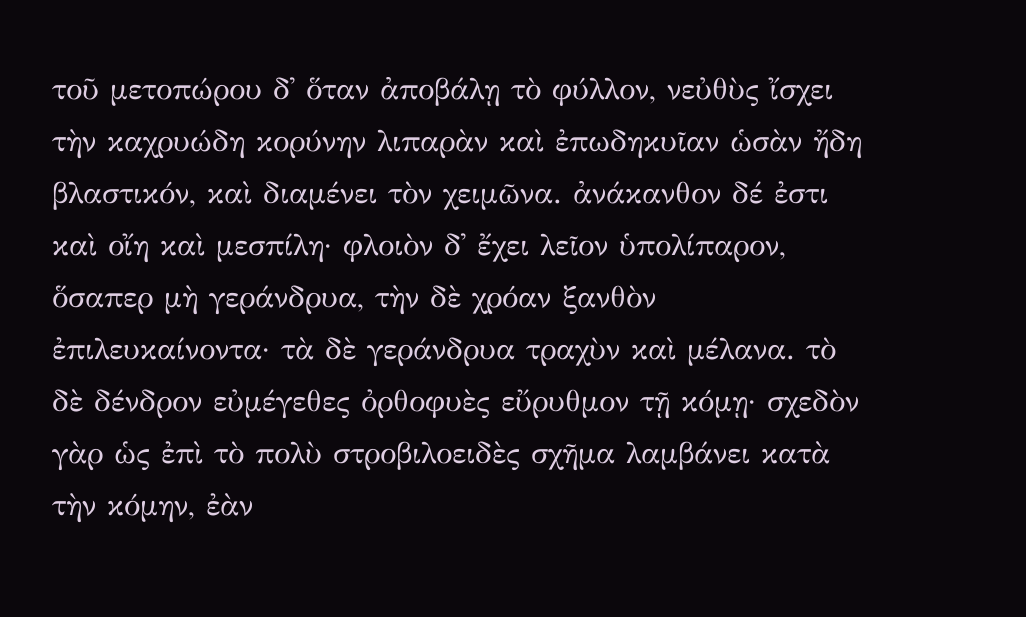τοῦ μετοπώρου δ᾽ ὅταν ἀποβάλῃ τὸ φύλλον, νεὐθὺς ἴσχει τὴν καχρυώδη κορύνην λιπαρὰν καὶ ἐπωδηκυῖαν ὡσὰν ἤδη βλαστικόν, καὶ διαμένει τὸν χειμῶνα. ἀνάκανθον δέ ἐστι καὶ οἴη καὶ μεσπίλη· φλοιὸν δ᾽ ἔχει λεῖον ὑπολίπαρον, ὅσαπερ μὴ γεράνδρυα, τὴν δὲ χρόαν ξανθὸν ἐπιλευκαίνοντα· τὰ δὲ γεράνδρυα τραχὺν καὶ μέλανα. τὸ δὲ δένδρον εὐμέγεθες ὀρθοφυὲς εὔρυθμον τῇ κόμῃ· σχεδὸν γὰρ ὡς ἐπὶ τὸ πολὺ στροβιλοειδὲς σχῆμα λαμβάνει κατὰ τὴν κόμην, ἐὰν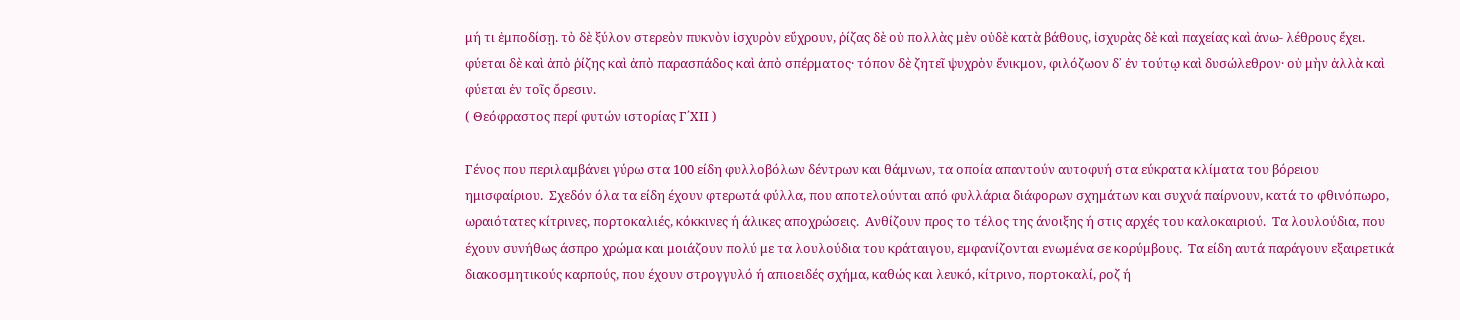μή τι ἐμποδίσῃ. τὸ δὲ ξύλον στερεὸν πυκνὸν ἰσχυρὸν εὔχρουν, ῥίζας δὲ οὐ πολλὰς μὲν οὐδὲ κατὰ βάθους, ἰσχυρὰς δὲ καὶ παχείας καὶ ἀνω- λέθρους ἔχει. φύεται δὲ καὶ ἀπὸ ῥίζης καὶ ἀπὸ παρασπάδος καὶ ἀπὸ σπέρματος· τόπον δὲ ζητεῖ ψυχρὸν ἔνικμον, φιλόζωον δ᾽ ἐν τούτῳ καὶ δυσώλεθρον· οὐ μὴν ἀλλὰ καὶ φύεται ἐν τοῖς ὄρεσιν.
( Θεόφραστος περί φυτών ιστορίας Γ΄ΧΙΙ )

Γένος που περιλαμβάνει γύρω στα 100 είδη φυλλοβόλων δέντρων και θάμνων, τα οποία απαντούν αυτοφυή στα εύκρατα κλίματα του βόρειου ημισφαίριου.  Σχεδόν όλα τα είδη έχουν φτερωτά φύλλα, που αποτελούνται από φυλλάρια διάφορων σχημάτων και συχνά παίρνουν, κατά το φθινόπωρο, ωραιότατες κίτρινες, πορτοκαλιές, κόκκινες ή άλικες αποχρώσεις.  Ανθίζουν προς το τέλος της άνοιξης ή στις αρχές του καλοκαιριού.  Τα λουλούδια, που έχουν συνήθως άσπρο χρώμα και μοιάζουν πολύ με τα λουλούδια του κράταιγου, εμφανίζονται ενωμένα σε κορύμβους.  Τα είδη αυτά παράγουν εξαιρετικά διακοσμητικούς καρπούς, που έχουν στρογγυλό ή απιοειδές σχήμα, καθώς και λευκό, κίτρινο, πορτοκαλί, ροζ ή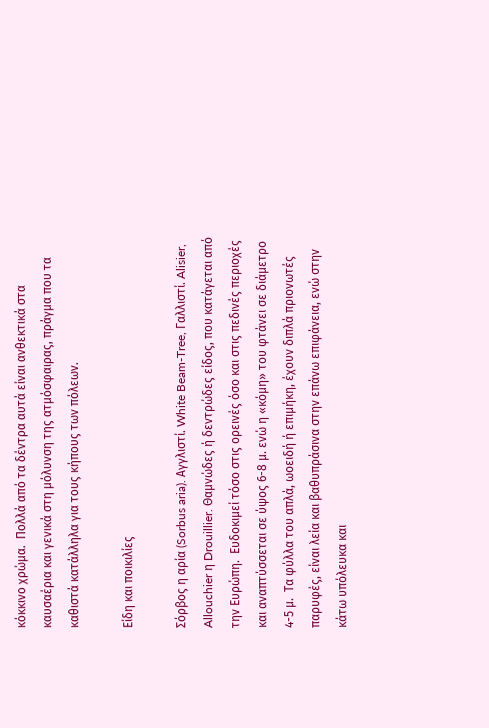κόκκινο χρώμα.  Πολλά από τα δέντρα αυτά είναι ανθεκτικά στα καυσαέρια και γενικά στη μόλυνση της ατμόσφαιρας, πράγμα που τα καθιστά κατάλληλα για τους κήπους των πόλεων.

Είδη και ποικιλίες

Σόρβος η αρία (Sorbus aria). Αγγλιστί. White Beam-Tree, Γαλλιστί. Alisier, Allouchier η Drouillier. Θαμνώδες ή δεντρώδες είδος, που κατάγεται από την Ευρώπη.  Ευδοκιμεί τόσο στις ορεινές όσο και στις πεδινές περιοχές και αναπτύσσεται σε ύψος 6-8 μ. ενώ η «κόμη» του φτάνει σε διάμετρο 4-5 μ.  Τα φύλλα του απλά, ωοειδή ή επιμήκη, έχουν διπλά πριονωτές παρυφές, είναι λεία και βαθυπράσινα στην επάνω επιφάνεια, ενώ στην κάτω υπόλευκα και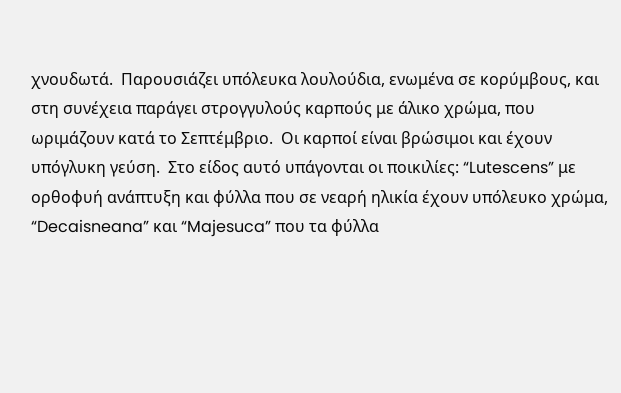χνουδωτά.  Παρουσιάζει υπόλευκα λουλούδια, ενωμένα σε κορύμβους, και στη συνέχεια παράγει στρογγυλούς καρπούς με άλικο χρώμα, που ωριμάζουν κατά το Σεπτέμβριο.  Οι καρποί είναι βρώσιμοι και έχουν υπόγλυκη γεύση.  Στο είδος αυτό υπάγονται οι ποικιλίες: “Lutescens” με ορθοφυή ανάπτυξη και φύλλα που σε νεαρή ηλικία έχουν υπόλευκο χρώμα, “Decaisneana” και “Majesuca” που τα φύλλα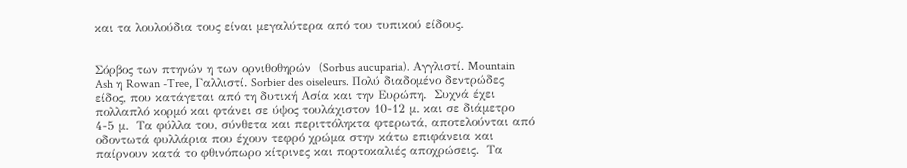και τα λουλούδια τους είναι μεγαλύτερα από του τυπικού είδους.


Σόρβος των πτηνών η των ορνιθοθηρών  (Sorbus aucuparia). Αγγλιστί. Mountain Ash η Rowan -Tree, Γαλλιστί. Sorbier des oiseleurs. Πολύ διαδομένο δεντρώδες είδος, που κατάγεται από τη δυτική Ασία και την Ευρώπη.  Συχνά έχει πολλαπλό κορμό και φτάνει σε ύψος τουλάχιστον 10-12 μ. και σε διάμετρο 4-5 μ.  Τα φύλλα του, σύνθετα και περιττόληκτα φτερωτά, αποτελούνται από οδοντωτά φυλλάρια που έχουν τεφρό χρώμα στην κάτω επιφάνεια και παίρνουν κατά το φθινόπωρο κίτρινες και πορτοκαλιές αποχρώσεις.  Τα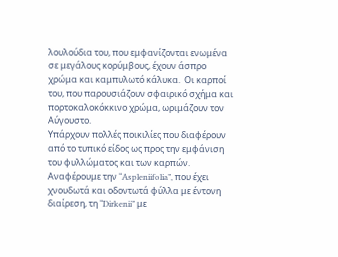λουλούδια του, που εμφανίζονται ενωμένα σε μεγάλους κορύμβους, έχουν άσπρο χρώμα και καμπυλωτό κάλυκα.  Οι καρποί του, που παρουσιάζουν σφαιρικό σχήμα και πορτοκαλοκόκκινο χρώμα, ωριμάζουν τον Αύγουστο.
Υπάρχουν πολλές ποικιλίες που διαφέρουν από το τυπικό είδος ως προς την εμφάνιση του φυλλώματος και των καρπών.  Αναφέρουμε την “Aspleniifolia”, που έχει χνουδωτά και οδοντωτά φύλλα με έντονη διαίρεση, τη “Dirkenii” με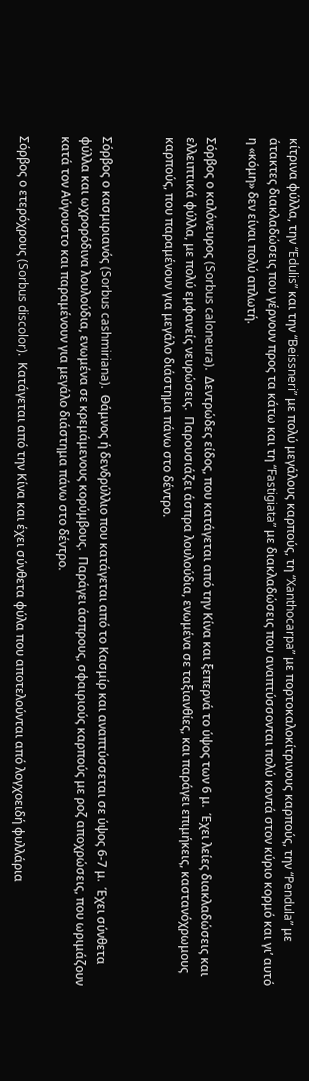κίτρινα φύλλα, την “Edulis” και την “Beissneri” με πολύ μεγάλους καρπούς, τη “Xanthocarpa” με πορτοκαλοκίτρινους καρπούς, την “Pendula” με άτακτες διακλαδώσεις που γέρνουν προς τα κάτω και τη “Fastigiata” με διακλαδώσεις που αναπτύσσονται πολύ κοντά στον κύριο κορμό και γι’ αυτό η «κόμη» δεν είναι πολύ απλωτή.

Σόρβος ο καλόνευρος (Sorbus caloneura).  Δεντρώδες είδος, που κατάγεται από την Κίνα και ξεπερνά το ύψος των 6 μ.  Έχει λείες διακλαδώσεις και ελλειπτικά φύλλα, με πολύ εμφανείς νευρώσεις.  Παρουσιάζει άσπρα λουλούδια, ενωμένα σε ταξιανθίες, και παράγει επιμήκεις, καστανόχρωμους καρπούς, που παραμένουν για μεγάλο διάστημα πάνω στο δέντρο.


Σόρβος ο κασμιριανός (Sorbus cashmiriana).  Θάμνος ή δενδρύλλιο που κατάγεται από το Κασμίρ και αναπτύσσεται σε ύψος 6-7 μ.  Έχει σύνθετα φύλλα και ωχρορόδινα λουλούδια, ενωμένα σε κρεμάμενους κορύμβους.  Παράγει άσπρους, σφαιριούς καρπούς με ροζ αποχρώσεις, που ωριμάζουν κατά τον Αύγουστο και παραμένουν για μεγάλο διάστημα πάνω στο δέντρο.

Σόρβος ο ετερόχρους (Sorbus discolor).  Κατάγεται από την Κίνα και έχει σύνθετα φύλα που αποτελούνται από λογχοειδή φυλλάρια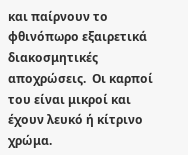και παίρνουν το φθινόπωρο εξαιρετικά διακοσμητικές αποχρώσεις.  Οι καρποί του είναι μικροί και έχουν λευκό ή κίτρινο χρώμα.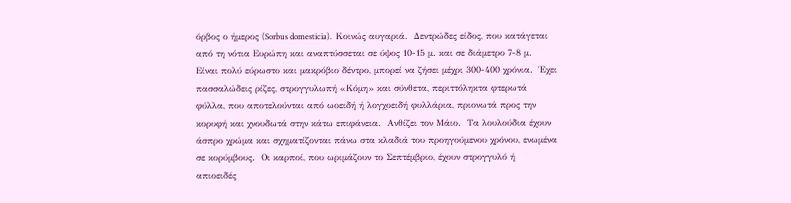όρβος ο ήμερος (Sorbus domesticia).  Κοινώς αυγαριά.  Δεντρώδες είδος, που κατάγεται από τη νότια Ευρώπη και αναπτύσσεται σε ύψος 10-15 μ. και σε διάμετρο 7-8 μ.  Είναι πολύ εύρωστο και μακρόβιο δέντρο, μπορεί να ζήσει μέχρι 300-400 χρόνια.  Έχει πασσαλώδεις ρίζες, στρογγυλωπή «Κόμη» και σύνθετα, περιττόληκτα φτερωτά φύλλα, που αποτελούνται από ωοειδή ή λογχοειδή φυλλάρια, πριονωτά προς την κορυφή και χνουδωτά στην κάτω επιφάνεια.  Ανθίζει τον Μάιο.  Τα λουλούδια έχουν άσπρο χρώμα και σχηματίζονται πάνω στα κλαδιά του προηγούμενου χρόνου, ενωμένα σε κορύμβους.  Οι καρποί, που ωριμάζουν το Σεπτέμβριο, έχουν στρογγυλό ή απιοειδές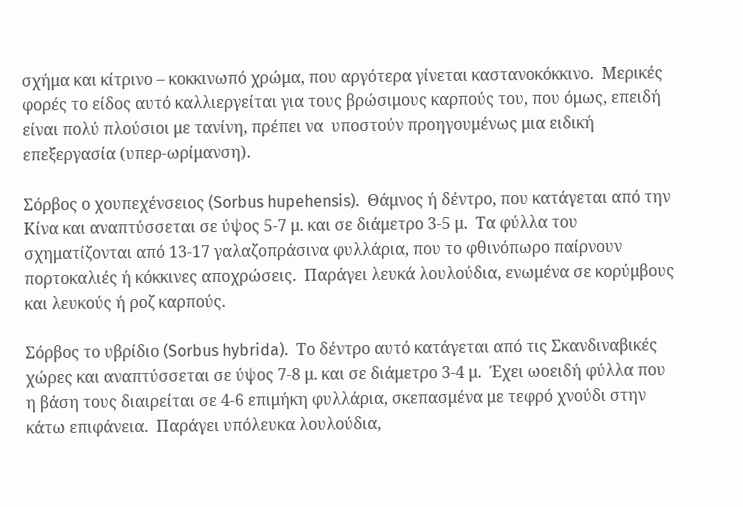σχήμα και κίτρινο – κοκκινωπό χρώμα, που αργότερα γίνεται καστανοκόκκινο.  Μερικές φορές το είδος αυτό καλλιεργείται για τους βρώσιμους καρπούς του, που όμως, επειδή είναι πολύ πλούσιοι με τανίνη, πρέπει να  υποστούν προηγουμένως μια ειδική επεξεργασία (υπερ-ωρίμανση).

Σόρβος ο χουπεχένσειος (Sorbus hupehensis).  Θάμνος ή δέντρο, που κατάγεται από την Κίνα και αναπτύσσεται σε ύψος 5-7 μ. και σε διάμετρο 3-5 μ.  Τα φύλλα του σχηματίζονται από 13-17 γαλαζοπράσινα φυλλάρια, που το φθινόπωρο παίρνουν πορτοκαλιές ή κόκκινες αποχρώσεις.  Παράγει λευκά λουλούδια, ενωμένα σε κορύμβους και λευκούς ή ροζ καρπούς.

Σόρβος το υβρίδιο (Sorbus hybrida).  Το δέντρο αυτό κατάγεται από τις Σκανδιναβικές χώρες και αναπτύσσεται σε ύψος 7-8 μ. και σε διάμετρο 3-4 μ.  Έχει ωοειδή φύλλα που η βάση τους διαιρείται σε 4-6 επιμήκη φυλλάρια, σκεπασμένα με τεφρό χνούδι στην κάτω επιφάνεια.  Παράγει υπόλευκα λουλούδια,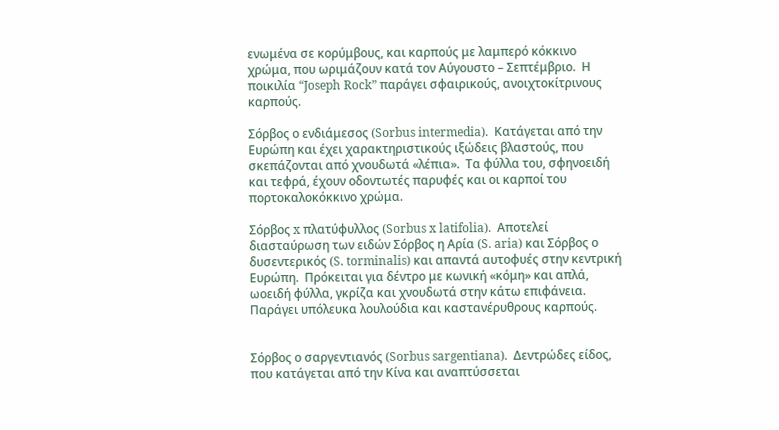ενωμένα σε κορύμβους, και καρπούς με λαμπερό κόκκινο χρώμα, που ωριμάζουν κατά τον Αύγουστο – Σεπτέμβριο.  Η ποικιλία “Joseph Rock” παράγει σφαιρικούς, ανοιχτοκίτρινους καρπούς.

Σόρβος ο ενδιάμεσος (Sorbus intermedia).  Κατάγεται από την Ευρώπη και έχει χαρακτηριστικούς ιξώδεις βλαστούς, που σκεπάζονται από χνουδωτά «λέπια».  Τα φύλλα του, σφηνοειδή και τεφρά, έχουν οδοντωτές παρυφές και οι καρποί του πορτοκαλοκόκκινο χρώμα.

Σόρβος x πλατύφυλλος (Sorbus x latifolia).  Αποτελεί διασταύρωση των ειδών Σόρβος η Αρία (S. aria) και Σόρβος ο δυσεντερικός (S. torminalis) και απαντά αυτοφυές στην κεντρική Ευρώπη.  Πρόκειται για δέντρο με κωνική «κόμη» και απλά, ωοειδή φύλλα, γκρίζα και χνουδωτά στην κάτω επιφάνεια.  Παράγει υπόλευκα λουλούδια και καστανέρυθρους καρπούς.


Σόρβος ο σαργεντιανός (Sorbus sargentiana).  Δεντρώδες είδος, που κατάγεται από την Κίνα και αναπτύσσεται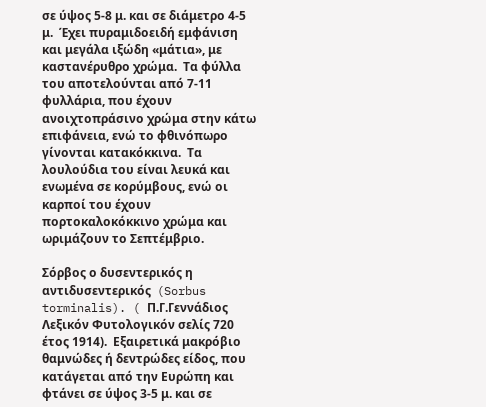σε ύψος 5-8 μ. και σε διάμετρο 4-5 μ.  Έχει πυραμιδοειδή εμφάνιση και μεγάλα ιξώδη «μάτια», με καστανέρυθρο χρώμα.  Τα φύλλα του αποτελούνται από 7-11 φυλλάρια, που έχουν ανοιχτοπράσινο χρώμα στην κάτω επιφάνεια, ενώ το φθινόπωρο γίνονται κατακόκκινα.  Τα λουλούδια του είναι λευκά και ενωμένα σε κορύμβους, ενώ οι καρποί του έχουν πορτοκαλοκόκκινο χρώμα και ωριμάζουν το Σεπτέμβριο.

Σόρβος ο δυσεντερικός η αντιδυσεντερικός  (Sorbus torminalis). ( Π.Γ.Γεννάδιος Λεξικόν Φυτολογικόν σελίς 720 έτος 1914).  Εξαιρετικά μακρόβιο θαμνώδες ή δεντρώδες είδος, που κατάγεται από την Ευρώπη και φτάνει σε ύψος 3-5 μ. και σε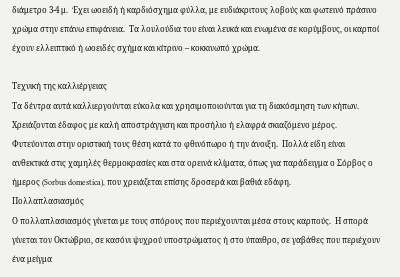διάμετρο 3-4 μ.  Έχει ωοειδή ή καρδιόσχημα φύλλα, με ευδιάκριτους λοβούς και φωτεινό πράσινο χρώμα στην επάνω επιφάνεια.  Τα λουλούδια του είναι λευκά και ενωμένα σε κορύμβους, οι καρποί έχουν ελλειπτικό ή ωοειδές σχήμα και κίτρινο – κοκκινωπό χρώμα.

Τεχνική της καλλιέργειας
Τα δέντρα αυτά καλλιεργούνται εύκολα και χρησιμοποιούνται για τη διακόσμηση των κήπων.  Χρειάζονται έδαφος με καλή αποστράγγιση και προσήλιο ή ελαφρά σκιαζόμενο μέρος.  Φυτεύονται στην οριστικιή τους θέση κατά το φθινόπωρο ή την άνοιξη.  Πολλά είδη είναι ανθεκτικά στις χαμηλές θερμοκρασίες και στα ορεινά κλίματα, όπως για παράδειγμα ο Σόρβος ο ήμερος (Sorbus domestica), που χρειάζεται επίσης δροσερά και βαθιά εδάφη.
Πολλαπλασιασμός
Ο πολλαπλασιασμός γίνεται με τους σπόρους που περιέχουνται μέσα στους καρπούς.  Η σπορά γίνεται τον Οκτώβριο, σε κασόνι ψυχρού υποστρώματος ή στο ύπαιθρο, σε γαβάθες που περιέχουν ένα μείγμα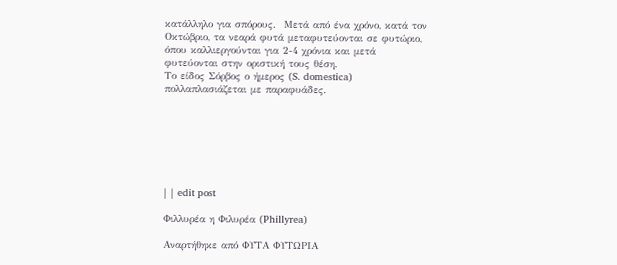κατάλληλο για σπόρους.  Μετά από ένα χρόνο, κατά τον Οκτώβριο, τα νεαρά φυτά μεταφυτεύονται σε φυτώριο, όπου καλλιεργούνται για 2-4 χρόνια και μετά φυτεύονται στην οριστική τους θέση.
Το είδος Σόρβος ο ήμερος (S. domestica) πολλαπλασιάζεται με παραφυάδες.







| | edit post

Φιλλυρέα η Φιλυρέα (Phillyrea)

Αναρτήθηκε από ΦΥΤΑ ΦΥΤΩΡΙΑ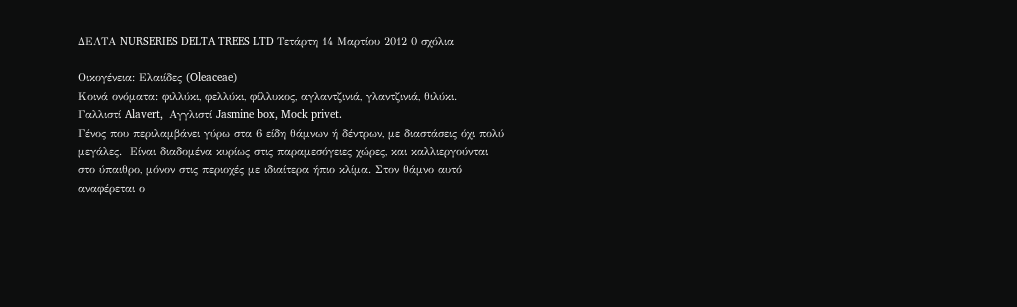ΔΕΛΤΑ NURSERIES DELTA TREES LTD Τετάρτη 14 Μαρτίου 2012 0 σχόλια

Οικογένεια: Ελαιίδες (Oleaceae)
Κοινά ονόματα: φιλλύκι, φελλύκι, φίλλυκος, αγλαντζινιά, γλαντζινιά, θιλύκι.
Γαλλιστί Alavert,  Αγγλιστί Jasmine box, Mock privet.
Γένος που περιλαμβάνει γύρω στα 6 είδη θάμνων ή δέντρων, με διαστάσεις όχι πολύ μεγάλες.  Είναι διαδομένα κυρίως στις παραμεσόγειες χώρες, και καλλιεργούνται στο ύπαιθρο, μόνον στις περιοχές με ιδιαίτερα ήπιο κλίμα. Στον θάμνο αυτό αναφέρεται ο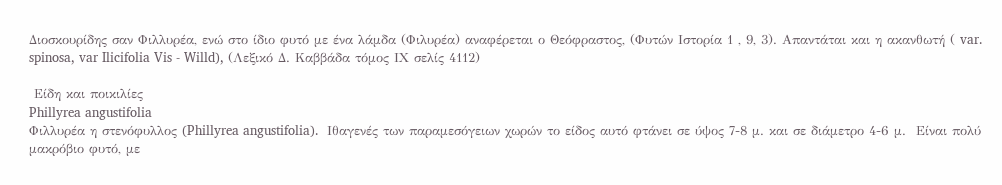Διοσκουρίδης σαν Φιλλυρέα, ενώ στο ίδιο φυτό με ένα λάμδα (Φιλυρέα) αναφέρεται ο Θεόφραστος, (Φυτών Ιστορία 1 , 9, 3). Απαντάται και η ακανθωτή ( var. spinosa, var Ilicifolia Vis - Willd), (Λεξικό Δ. Καββάδα τόμος ΙΧ σελίς 4112)

 Είδη και ποικιλίες
Phillyrea angustifolia
Φιλλυρέα η στενόφυλλος (Phillyrea angustifolia).  Ιθαγενές των παραμεσόγειων χωρών το είδος αυτό φτάνει σε ύψος 7-8 μ. και σε διάμετρο 4-6 μ.  Είναι πολύ μακρόβιο φυτό, με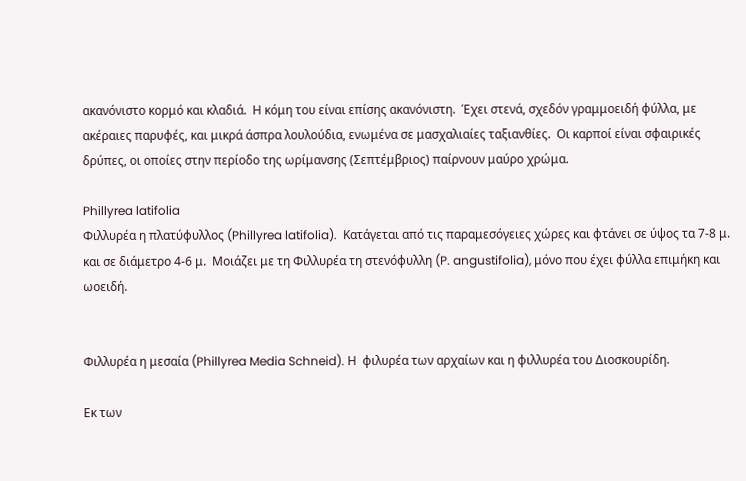ακανόνιστο κορμό και κλαδιά.  Η κόμη του είναι επίσης ακανόνιστη.  Έχει στενά, σχεδόν γραμμοειδή φύλλα, με ακέραιες παρυφές, και μικρά άσπρα λουλούδια, ενωμένα σε μασχαλιαίες ταξιανθίες.  Οι καρποί είναι σφαιρικές δρύπες, οι οποίες στην περίοδο της ωρίμανσης (Σεπτέμβριος) παίρνουν μαύρο χρώμα.

Phillyrea latifolia
Φιλλυρέα η πλατύφυλλος (Phillyrea latifolia).  Κατάγεται από τις παραμεσόγειες χώρες και φτάνει σε ύψος τα 7-8 μ. και σε διάμετρο 4-6 μ.  Μοιάζει με τη Φιλλυρέα τη στενόφυλλη (P. angustifolia), μόνο που έχει φύλλα επιμήκη και ωοειδή.


Φιλλυρέα η μεσαία (Phillyrea Media Schneid). Η  φιλυρέα των αρχαίων και η φιλλυρέα του Διοσκουρίδη.

Εκ των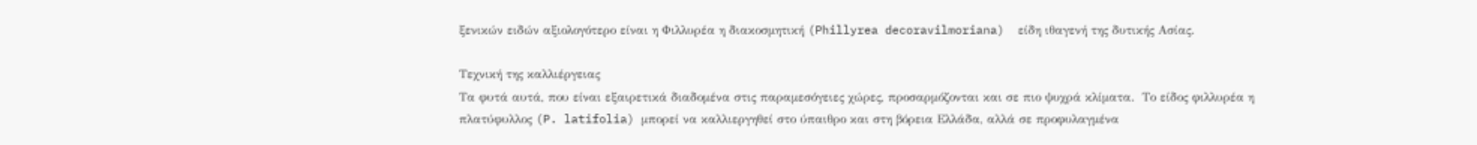ξενικών ειδών αξιολογότερο είναι η Φιλλυρέα η διακοσμητική (Phillyrea decoravilmoriana)  είδη ιθαγενή της δυτικής Ασίας.

Τεχνική της καλλιέργειας
Τα φυτά αυτά, που είναι εξαιρετικά διαδομένα στις παραμεσόγειες χώρες, προσαρμόζονται και σε πιο ψυχρά κλίματα.  Το είδος φιλλυρέα η πλατύφυλλος (P. latifolia) μπορεί να καλλιεργηθεί στο ύπαιθρο και στη βόρεια Ελλάδα, αλλά σε προφυλαγμένα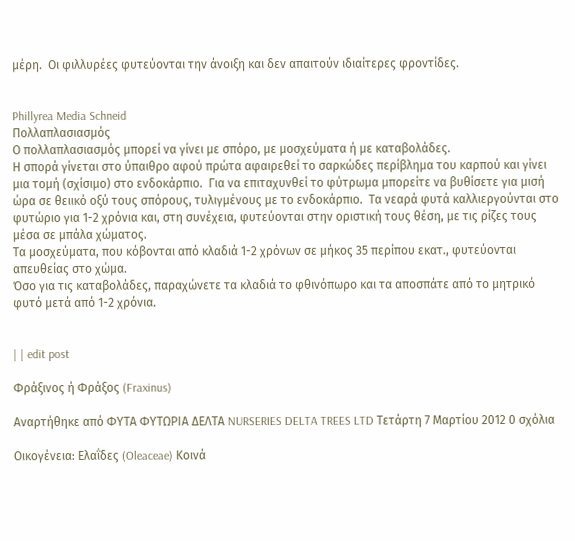μέρη.  Οι φιλλυρέες φυτεύονται την άνοιξη και δεν απαιτούν ιδιαίτερες φροντίδες.


Phillyrea Media Schneid
Πολλαπλασιασμός
Ο πολλαπλασιασμός μπορεί να γίνει με σπόρο, με μοσχεύματα ή με καταβολάδες.
Η σπορά γίνεται στο ύπαιθρο αφού πρώτα αφαιρεθεί το σαρκώδες περίβλημα του καρπού και γίνει μια τομή (σχίσιμο) στο ενδοκάρπιο.  Για να επιταχυνθεί το φύτρωμα μπορείτε να βυθίσετε για μισή ώρα σε θειικό οξύ τους σπόρους, τυλιγμένους με το ενδοκάρπιο.  Τα νεαρά φυτά καλλιεργούνται στο φυτώριο για 1-2 χρόνια και, στη συνέχεια, φυτεύονται στην οριστική τους θέση, με τις ρίζες τους μέσα σε μπάλα χώματος.
Τα μοσχεύματα, που κόβονται από κλαδιά 1-2 χρόνων σε μήκος 35 περίπου εκατ., φυτεύονται απευθείας στο χώμα.
Όσο για τις καταβολάδες, παραχώνετε τα κλαδιά το φθινόπωρο και τα αποσπάτε από το μητρικό φυτό μετά από 1-2 χρόνια.


| | edit post

Φράξινος ή Φράξος (Fraxinus)

Αναρτήθηκε από ΦΥΤΑ ΦΥΤΩΡΙΑ ΔΕΛΤΑ NURSERIES DELTA TREES LTD Τετάρτη 7 Μαρτίου 2012 0 σχόλια

Οικογένεια: Ελαΐδες (Oleaceae) Κοινά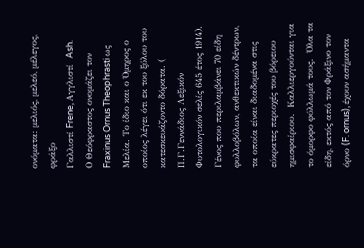ονόματα: μελιός, μελεό, μέλεγος, φράξο
Γαλλιστί Frene, Αγγλιστί  Ash.
Ο Θεόφραστος ονομάζει τον Fraxinus Ornus Theophrasti ως Μελία. Το ίδιο και ο Όμηρος ο οποίος λέγει ότι εκ του ξύλου του κατεσκευάζοντο δόρατα. ( Π.Γ.Γεννάδιος Λεξικόν Φυτολογικόν σελίς 645 έτος 1914).
Γένος που περιλαμβάνει 70 είδη φυλλοβόλων, ανθεκτικών δέντρων, τα οποία είναι διαδομένα στις εύκρατες περιοχές του βόρειου ημισφαίριου.  Καλλιεργούνται για το όμορφο φύλλωμά τους.  Όλα τα είδη, εκτός από τον Φράξινο τον όρνο (F. ornus), έχουν ασήμαντα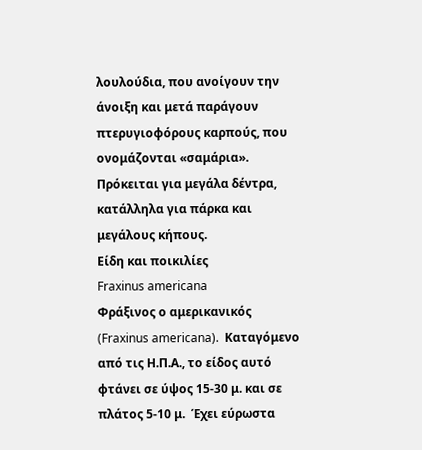λουλούδια, που ανοίγουν την άνοιξη και μετά παράγουν πτερυγιοφόρους καρπούς, που ονομάζονται «σαμάρια».  Πρόκειται για μεγάλα δέντρα, κατάλληλα για πάρκα και μεγάλους κήπους.
Είδη και ποικιλίες
Fraxinus americana
Φράξινος ο αμερικανικός (Fraxinus americana).  Καταγόμενο από τις Η.Π.Α., το είδος αυτό φτάνει σε ύψος 15-30 μ. και σε πλάτος 5-10 μ.  Έχει εύρωστα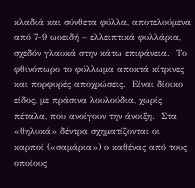κλαδιά και σύνθετα φύλλα, αποτελούμενα από 7-9 ωοειδή – ελλειπτικά φυλλάρια, σχεδόν γλαυκά στην κάτω επιφάνεια.  Το φθινόπωρο το φύλλωμα αποκτά κίτρινες και πορφυρές αποχρώσεις.  Είναι δίοικο είδος, με πράσινα λουλούδια, χωρίς πέταλα, που ανοίγουν την άνοιξη.  Στα «θηλυκά» δέντρα σχηματίζονται οι καρποί («σαμάρια») ο καθένας από τους οποίους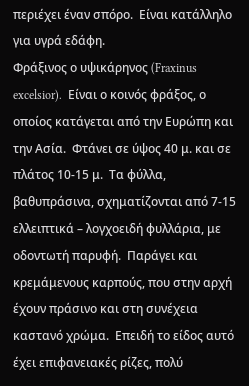περιέχει έναν σπόρο.  Είναι κατάλληλο για υγρά εδάφη.
Φράξινος ο υψικάρηνος (Fraxinus excelsior).  Είναι ο κοινός φράξος, ο οποίος κατάγεται από την Ευρώπη και την Ασία.  Φτάνει σε ύψος 40 μ. και σε πλάτος 10-15 μ.  Τα φύλλα, βαθυπράσινα, σχηματίζονται από 7-15 ελλειπτικά – λογχοειδή φυλλάρια, με οδοντωτή παρυφή.  Παράγει και κρεμάμενους καρπούς, που στην αρχή έχουν πράσινο και στη συνέχεια καστανό χρώμα.  Επειδή το είδος αυτό έχει επιφανειακές ρίζες, πολύ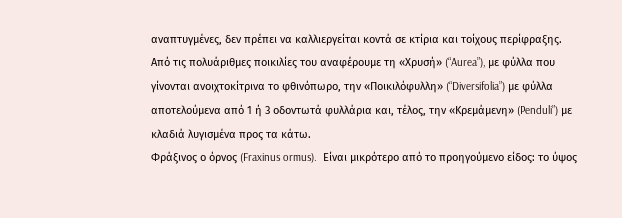αναπτυγμένες, δεν πρέπει να καλλιεργείται κοντά σε κτίρια και τοίχους περίφραξης.
Από τις πολυάριθμες ποικιλίες του αναφέρουμε τη «Χρυσή» (“Aurea”), με φύλλα που γίνονται ανοιχτοκίτρινα το φθινόπωρο, την «Ποικιλόφυλλη» (“Diversifolia”) με φύλλα αποτελούμενα από 1 ή 3 οδοντωτά φυλλάρια και, τέλος, την «Κρεμάμενη» (Penduli”) με κλαδιά λυγισμένα προς τα κάτω.
Φράξινος ο όρνος (Fraxinus ormus).  Είναι μικρότερο από το προηγούμενο είδος: το ύψος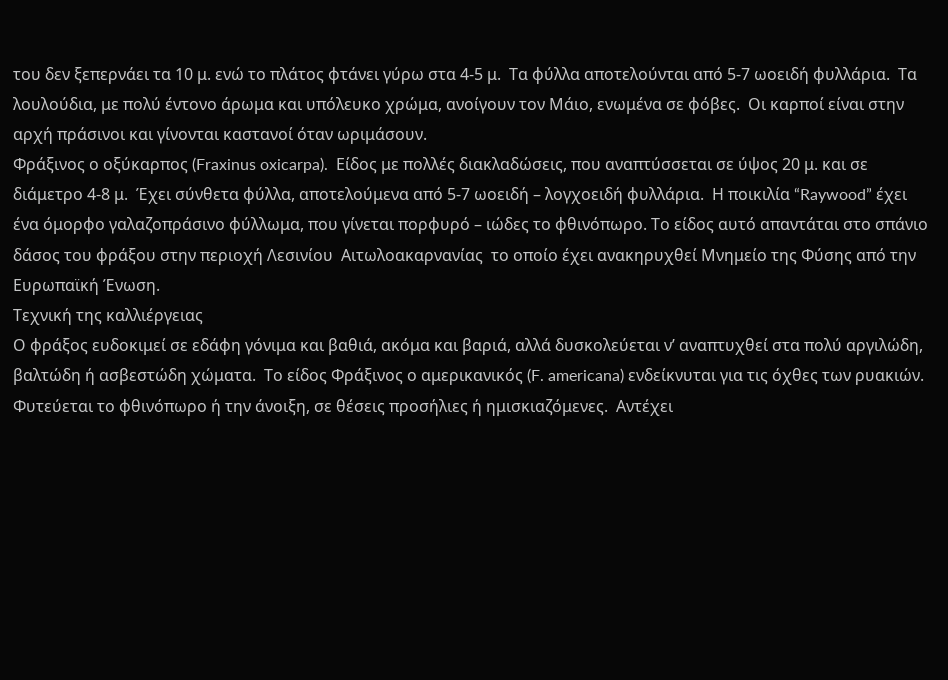του δεν ξεπερνάει τα 10 μ. ενώ το πλάτος φτάνει γύρω στα 4-5 μ.  Τα φύλλα αποτελούνται από 5-7 ωοειδή φυλλάρια.  Τα λουλούδια, με πολύ έντονο άρωμα και υπόλευκο χρώμα, ανοίγουν τον Μάιο, ενωμένα σε φόβες.  Οι καρποί είναι στην αρχή πράσινοι και γίνονται καστανοί όταν ωριμάσουν.
Φράξινος ο οξύκαρπος (Fraxinus oxicarpa).  Είδος με πολλές διακλαδώσεις, που αναπτύσσεται σε ύψος 20 μ. και σε διάμετρο 4-8 μ.  Έχει σύνθετα φύλλα, αποτελούμενα από 5-7 ωοειδή – λογχοειδή φυλλάρια.  Η ποικιλία “Raywood” έχει ένα όμορφο γαλαζοπράσινο φύλλωμα, που γίνεται πορφυρό – ιώδες το φθινόπωρο. Το είδος αυτό απαντάται στο σπάνιο δάσος του φράξου στην περιοχή Λεσινίου  Αιτωλοακαρνανίας  το οποίο έχει ανακηρυχθεί Μνημείο της Φύσης από την Ευρωπαϊκή Ένωση.
Τεχνική της καλλιέργειας
Ο φράξος ευδοκιμεί σε εδάφη γόνιμα και βαθιά, ακόμα και βαριά, αλλά δυσκολεύεται ν’ αναπτυχθεί στα πολύ αργιλώδη, βαλτώδη ή ασβεστώδη χώματα.  Το είδος Φράξινος ο αμερικανικός (F. americana) ενδείκνυται για τις όχθες των ρυακιών.
Φυτεύεται το φθινόπωρο ή την άνοιξη, σε θέσεις προσήλιες ή ημισκιαζόμενες.  Αντέχει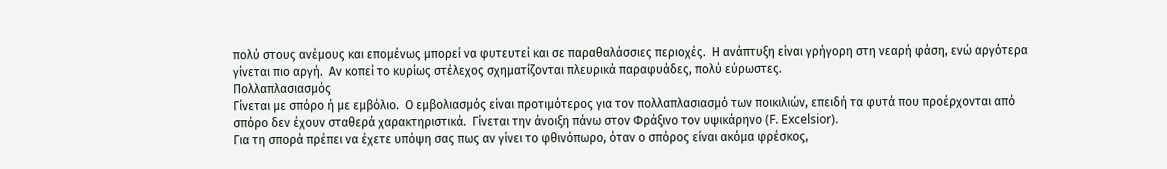πολύ στους ανέμους και επομένως μπορεί να φυτευτεί και σε παραθαλάσσιες περιοχές.  Η ανάπτυξη είναι γρήγορη στη νεαρή φάση, ενώ αργότερα γίνεται πιο αργή.  Αν κοπεί το κυρίως στέλεχος σχηματίζονται πλευρικά παραφυάδες, πολύ εύρωστες.
Πολλαπλασιασμός
Γίνεται με σπόρο ή με εμβόλιο.  Ο εμβολιασμός είναι προτιμότερος για τον πολλαπλασιασμό των ποικιλιών, επειδή τα φυτά που προέρχονται από σπόρο δεν έχουν σταθερά χαρακτηριστικά.  Γίνεται την άνοιξη πάνω στον Φράξινο τον υψικάρηνο (F. Excelsior).
Για τη σπορά πρέπει να έχετε υπόψη σας πως αν γίνει το φθινόπωρο, όταν ο σπόρος είναι ακόμα φρέσκος,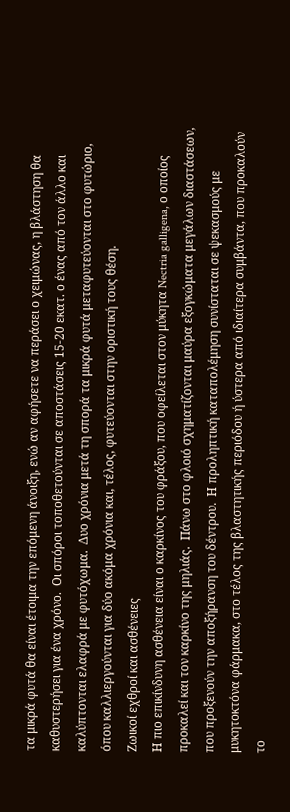τα μικρά φυτά θα είναι έτοιμα την επόμενη άνοιξη, ενώ αν αφήσετε να περάσει ο χειμώνας, η βλάστηση θα καθυστερήσει για ένα χρόνο.  Οι σπόροι τοποθετούνται σε αποστάσεις 15-20 εκατ. ο ένας από τον άλλο και καλύπτονται ελαφρά με φυτόχωμα.  Δυο χρόνια μετά τη σπορά τα μικρά φυτά μεταφυτεύονται στο φυτώριο, όπου καλλιεργούνται για δύο ακόμα χρόνια και, τέλος, φυτεύονται στην οριστική τους θέση.
Ζωικοί εχθροί και ασθένειες
Η πιο επικίνδυνη ασθένεια είναι ο καρκίνος του φράξου, που οφείλεται στον μύκητα Nectria galligena, ο οποίος προκαλεί και τον καρκίνο της μηλιάς.  Πάνω στο φλοιό σχηματίζονται μαύρα εξογκώματα μεγάλων διαστάσεων, που προξενούν την αποξήρανση του δέντρου.  Η προληπτική καταπολέμηση συνίσταται σε ψεκασμούς με μυκητοκτόνα φάρμακα, στο τέλος της βλαστητικής περιόδου ή ύστερα από ιδιαίτερα συμβάντα, που προκαλούν το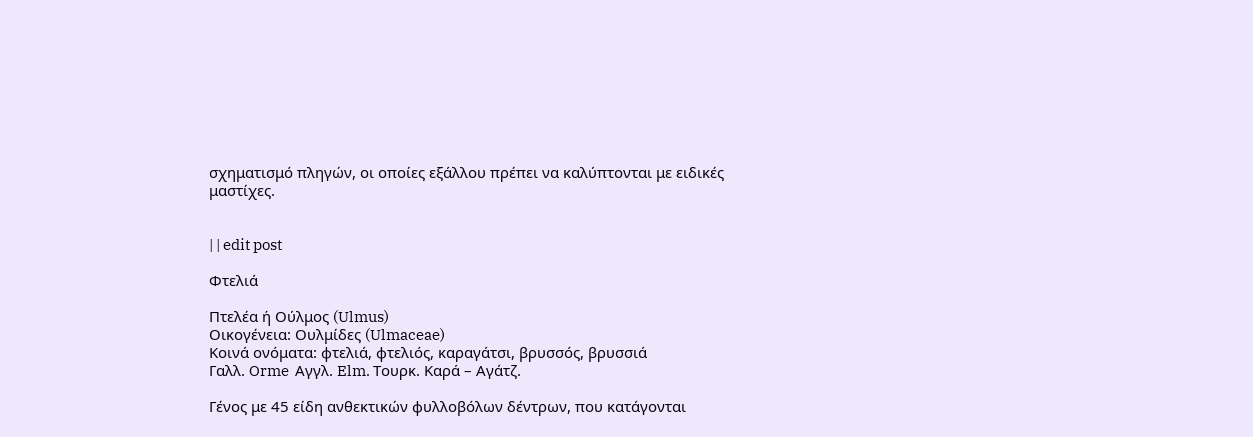σχηματισμό πληγών, οι οποίες εξάλλου πρέπει να καλύπτονται με ειδικές μαστίχες.


| | edit post

Φτελιά

Πτελέα ή Ούλμος (Ulmus)
Οικογένεια: Ουλμίδες (Ulmaceae)
Κοινά ονόματα: φτελιά, φτελιός, καραγάτσι, βρυσσός, βρυσσιά
Γαλλ. Orme  Αγγλ. Elm. Τουρκ. Καρά – Αγάτζ.

Γένος με 45 είδη ανθεκτικών φυλλοβόλων δέντρων, που κατάγονται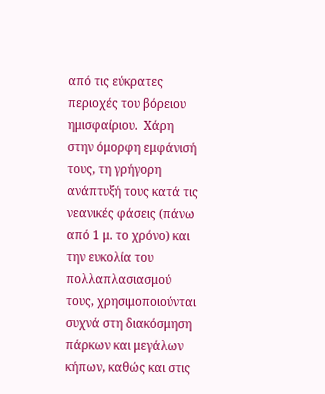από τις εύκρατες περιοχές του βόρειου ημισφαίριου.  Χάρη στην όμορφη εμφάνισή τους, τη γρήγορη ανάπτυξή τους κατά τις νεανικές φάσεις (πάνω από 1 μ. το χρόνο) και την ευκολία του πολλαπλασιασμού τους, χρησιμοποιούνται συχνά στη διακόσμηση πάρκων και μεγάλων κήπων, καθώς και στις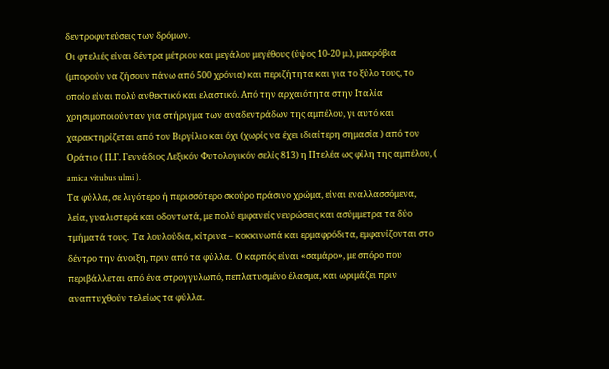δεντροφυτεύσεις των δρόμων.
Οι φτελιές είναι δέντρα μέτριου και μεγάλου μεγέθους (ύψος 10-20 μ.), μακρόβια (μπορούν να ζήσουν πάνω από 500 χρόνια) και περιζήτητα και για το ξύλο τους, το οποίο είναι πολύ ανθεκτικό και ελαστικό. Από την αρχαιότητα στην Ιταλία χρησιμοποιούνταν για στήριγμα των αναδεντράδων της αμπέλου, γι αυτό και χαρακτηρίζεται από τον Βιργίλιο και όχι (χωρίς να έχει ιδιαίτερη σημασία ) από τον Οράτιο ( Π.Γ. Γεννάδιος Λεξικόν Φυτολογικόν σελίς 813) η Πτελέα ως φίλη της αμπέλου, ( amica vitubus ulmi ).
Τα φύλλα, σε λιγότερο ή περισσότερο σκούρο πράσινο χρώμα, είναι εναλλασσόμενα, λεία, γυαλιστερά και οδοντωτά, με πολύ εμφανείς νευρώσεις και ασύμμετρα τα δύο τμήματά τους.  Τα λουλούδια, κίτρινα – κοκκινωπά και ερμαφρόδιτα, εμφανίζονται στο δέντρο την άνοιξη, πριν από τα φύλλα.  Ο καρπός είναι «σαμάρο», με σπόρο που περιβάλλεται από ένα στρογγυλωπό, πεπλατυσμένο έλασμα, και ωριμάζει πριν αναπτυχθούν τελείως τα φύλλα.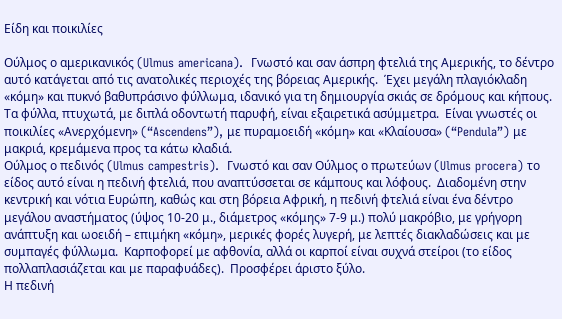Είδη και ποικιλίες

Ούλμος ο αμερικανικός (Ulmus americana).  Γνωστό και σαν άσπρη φτελιά της Αμερικής, το δέντρο αυτό κατάγεται από τις ανατολικές περιοχές της βόρειας Αμερικής.  Έχει μεγάλη πλαγιόκλαδη «κόμη» και πυκνό βαθυπράσινο φύλλωμα, ιδανικό για τη δημιουργία σκιάς σε δρόμους και κήπους.  Τα φύλλα, πτυχωτά, με διπλά οδοντωτή παρυφή, είναι εξαιρετικά ασύμμετρα.  Είναι γνωστές οι ποικιλίες «Ανερχόμενη» (“Ascendens”), με πυραμοειδή «κόμη» και «Κλαίουσα» (“Pendula”) με μακριά, κρεμάμενα προς τα κάτω κλαδιά.
Ούλμος ο πεδινός (Ulmus campestris).  Γνωστό και σαν Ούλμος ο πρωτεύων (Ulmus procera) το είδος αυτό είναι η πεδινή φτελιά, που αναπτύσσεται σε κάμπους και λόφους.  Διαδομένη στην κεντρική και νότια Ευρώπη, καθώς και στη βόρεια Αφρική, η πεδινή φτελιά είναι ένα δέντρο μεγάλου αναστήματος (ύψος 10-20 μ., διάμετρος «κόμης» 7-9 μ.) πολύ μακρόβιο, με γρήγορη ανάπτυξη και ωοειδή – επιμήκη «κόμη», μερικές φορές λυγερή, με λεπτές διακλαδώσεις και με συμπαγές φύλλωμα.  Καρποφορεί με αφθονία, αλλά οι καρποί είναι συχνά στείροι (το είδος πολλαπλασιάζεται και με παραφυάδες).  Προσφέρει άριστο ξύλο.
Η πεδινή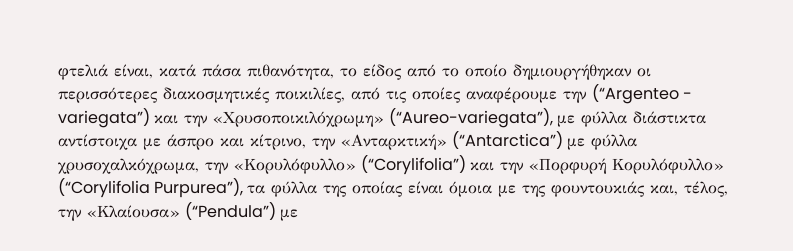φτελιά είναι, κατά πάσα πιθανότητα, το είδος από το οποίο δημιουργήθηκαν οι περισσότερες διακοσμητικές ποικιλίες, από τις οποίες αναφέρουμε την (“Argenteo - variegata”) και την «Χρυσοποικιλόχρωμη» (“Aureo-variegata”), με φύλλα διάστικτα αντίστοιχα με άσπρο και κίτρινο, την «Ανταρκτική» (“Antarctica”) με φύλλα χρυσοχαλκόχρωμα, την «Κορυλόφυλλο» (“Corylifolia”) και την «Πορφυρή Κορυλόφυλλο» (“Corylifolia Purpurea”), τα φύλλα της οποίας είναι όμοια με της φουντουκιάς και, τέλος, την «Κλαίουσα» (“Pendula”) με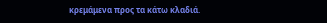κρεμάμενα προς τα κάτω κλαδιά.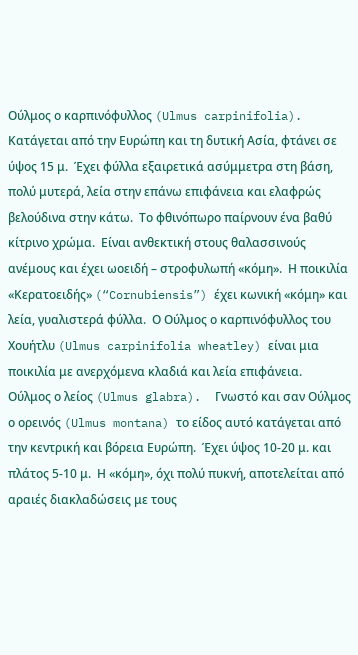Ούλμος ο καρπινόφυλλος (Ulmus carpinifolia).  Κατάγεται από την Ευρώπη και τη δυτική Ασία, φτάνει σε ύψος 15 μ.  Έχει φύλλα εξαιρετικά ασύμμετρα στη βάση, πολύ μυτερά, λεία στην επάνω επιφάνεια και ελαφρώς βελούδινα στην κάτω.  Το φθινόπωρο παίρνουν ένα βαθύ κίτρινο χρώμα.  Είναι ανθεκτική στους θαλασσινούς ανέμους και έχει ωοειδή – στροφυλωπή «κόμη».  Η ποικιλία «Κερατοειδής» (“Cornubiensis”) έχει κωνική «κόμη» και λεία, γυαλιστερά φύλλα.  Ο Ούλμος ο καρπινόφυλλος του Χουήτλυ (Ulmus carpinifolia wheatley) είναι μια ποικιλία με ανερχόμενα κλαδιά και λεία επιφάνεια.
Ούλμος ο λείος (Ulmus glabra).  Γνωστό και σαν Ούλμος ο ορεινός (Ulmus montana) το είδος αυτό κατάγεται από την κεντρική και βόρεια Ευρώπη.  Έχει ύψος 10-20 μ. και πλάτος 5-10 μ.  Η «κόμη», όχι πολύ πυκνή, αποτελείται από αραιές διακλαδώσεις με τους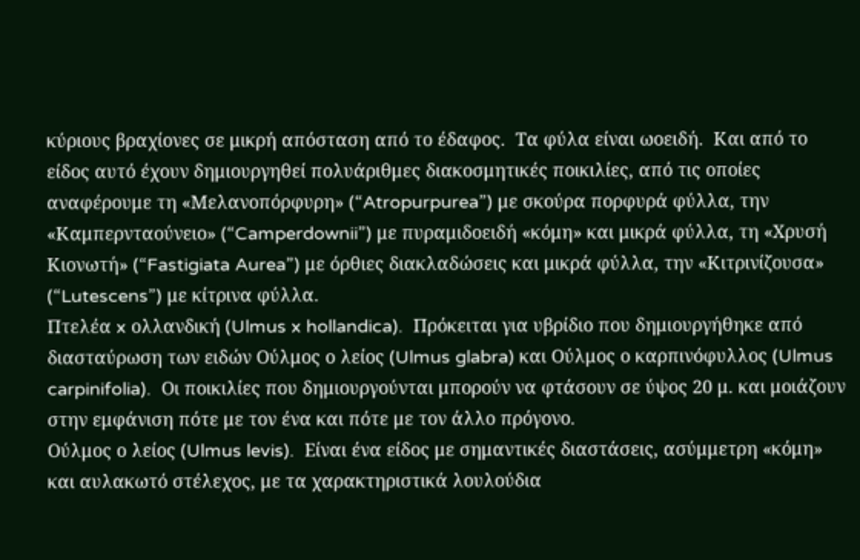κύριους βραχίονες σε μικρή απόσταση από το έδαφος.  Τα φύλα είναι ωοειδή.  Και από το είδος αυτό έχουν δημιουργηθεί πολυάριθμες διακοσμητικές ποικιλίες, από τις οποίες αναφέρουμε τη «Μελανοπόρφυρη» (“Atropurpurea”) με σκούρα πορφυρά φύλλα, την «Καμπερνταούνειο» (“Camperdownii”) με πυραμιδοειδή «κόμη» και μικρά φύλλα, τη «Χρυσή Κιονωτή» (“Fastigiata Aurea”) με όρθιες διακλαδώσεις και μικρά φύλλα, την «Κιτρινίζουσα» (“Lutescens”) με κίτρινα φύλλα.
Πτελέα x ολλανδική (Ulmus x hollandica).  Πρόκειται για υβρίδιο που δημιουργήθηκε από διασταύρωση των ειδών Ούλμος ο λείος (Ulmus glabra) και Ούλμος ο καρπινόφυλλος (Ulmus carpinifolia).  Οι ποικιλίες που δημιουργούνται μπορούν να φτάσουν σε ύψος 20 μ. και μοιάζουν στην εμφάνιση πότε με τον ένα και πότε με τον άλλο πρόγονο.
Ούλμος ο λείος (Ulmus levis).  Είναι ένα είδος με σημαντικές διαστάσεις, ασύμμετρη «κόμη» και αυλακωτό στέλεχος, με τα χαρακτηριστικά λουλούδια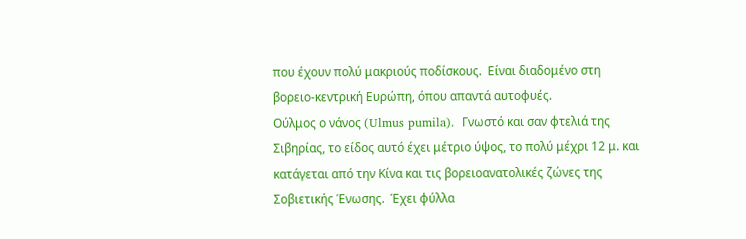που έχουν πολύ μακριούς ποδίσκους.  Είναι διαδομένο στη βορειο-κεντρική Ευρώπη, όπου απαντά αυτοφυές.
Ούλμος ο νάνος (Ulmus pumila).  Γνωστό και σαν φτελιά της Σιβηρίας, το είδος αυτό έχει μέτριο ύψος, το πολύ μέχρι 12 μ. και κατάγεται από την Κίνα και τις βορειοανατολικές ζώνες της Σοβιετικής Ένωσης.  Έχει φύλλα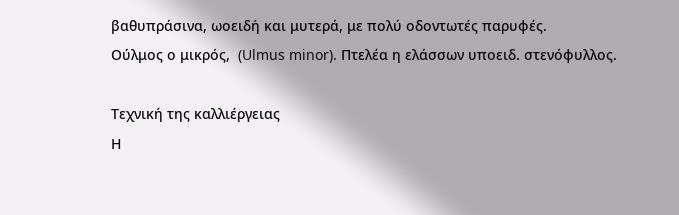βαθυπράσινα, ωοειδή και μυτερά, με πολύ οδοντωτές παρυφές.
Ούλμος ο μικρός,  (Ulmus minor). Πτελέα η ελάσσων υποειδ. στενόφυλλος.

Τεχνική της καλλιέργειας
Η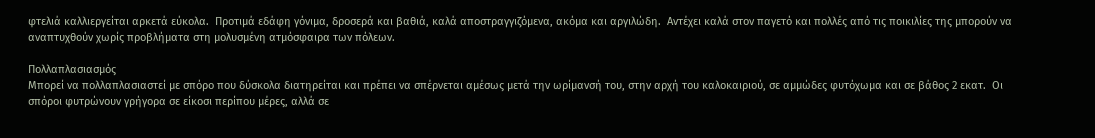φτελιά καλλιεργείται αρκετά εύκολα.  Προτιμά εδάφη γόνιμα, δροσερά και βαθιά, καλά αποστραγγιζόμενα, ακόμα και αργιλώδη.  Αντέχει καλά στον παγετό και πολλές από τις ποικιλίες της μπορούν να αναπτυχθούν χωρίς προβλήματα στη μολυσμένη ατμόσφαιρα των πόλεων.

Πολλαπλασιασμός
Μπορεί να πολλαπλασιαστεί με σπόρο που δύσκολα διατηρείται και πρέπει να σπέρνεται αμέσως μετά την ωρίμανσή του, στην αρχή του καλοκαιριού, σε αμμώδες φυτόχωμα και σε βάθος 2 εκατ.  Οι σπόροι φυτρώνουν γρήγορα σε είκοσι περίπου μέρες, αλλά σε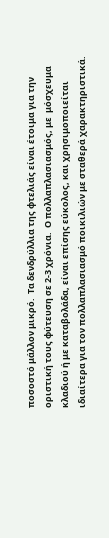ποσοστό μάλλον μικρό.  Τα δενδρύλλια της φτελιάς είναι έτοιμα για την οριστική τους φύτευση σε 2-3 χρόνια.  Ο πολλαπλασιασμός, με  μόσχευμα κλαδιού ή με καταβολάδα, είναι επίσης εύκολος, και χρησιμοποιείται ιδιαίτερα για τον πολλαπλασιασμό ποικιλιών με σταθερά χαρακτηριστικά.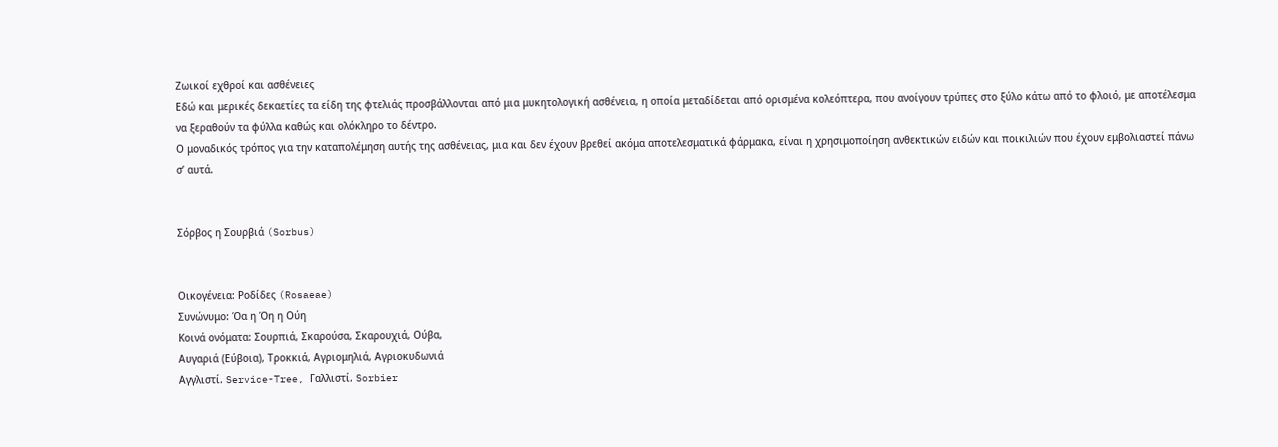Ζωικοί εχθροί και ασθένειες
Εδώ και μερικές δεκαετίες τα είδη της φτελιάς προσβάλλονται από μια μυκητολογική ασθένεια, η οποία μεταδίδεται από ορισμένα κολεόπτερα, που ανοίγουν τρύπες στο ξύλο κάτω από το φλοιό, με αποτέλεσμα να ξεραθούν τα φύλλα καθώς και ολόκληρο το δέντρο.
Ο μοναδικός τρόπος για την καταπολέμηση αυτής της ασθένειας, μια και δεν έχουν βρεθεί ακόμα αποτελεσματικά φάρμακα, είναι η χρησιμοποίηση ανθεκτικών ειδών και ποικιλιών που έχουν εμβολιαστεί πάνω σ’ αυτά.


Σόρβος η Σουρβιά (Sorbus)


Οικογένεια: Ροδίδες (Rosaeae)
Συνώνυμο: Όα η Όη η Ούη
Κοινά ονόματα: Σουρπιά, Σκαρούσα, Σκαρουχιά, Ούβα,
Αυγαριά (Εύβοια), Τροκκιά, Αγριομηλιά, Αγριοκυδωνιά
Αγγλιστί. Service-Tree, Γαλλιστί. Sorbier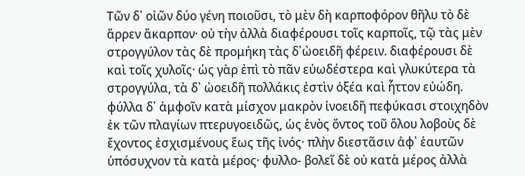Τῶν δ᾽ οἰῶν δύο γένη ποιοῦσι, τὸ μὲν δὴ καρποφόρον θῆλυ τὸ δὲ ἄρρεν ἄκαρπον· οὐ τὴν ἀλλὰ διαφέρουσι τοῖς καρποῖς, τῷ τὰς μὲν στρογγύλον τὰς δὲ προμήκη τὰς δ᾽ὠοειδῆ φέρειν. διαφέρουσι δὲ καὶ τοῖς χυλοῖς· ὡς γὰρ ἐπὶ τὸ πᾶν εὐωδέστερα καὶ γλυκύτερα τὰ στρογγύλα, τὰ δ᾽ ὠοειδῆ πολλάκις ἐστὶν ὀξέα καὶ ἧττον εὐώδη. φύλλα δ᾽ ἀμφοῖν κατὰ μίσχον μακρὸν ἰνοειδῆ πεφύκασι στοιχηδὸν ἐκ τῶν πλαγίων πτερυγοειδῶς, ὡς ἑνὸς ὄντος τοῦ ὅλου λοβοὺς δὲ ἔχοντος ἐσχισμένους ἕως τῆς ἰνός· πλὴν διεστᾶσιν ἀφ᾽ ἑαυτῶν ὑπόσυχνον τὰ κατὰ μέρος· φυλλο- βολεῖ δὲ οὐ κατὰ μέρος ἀλλὰ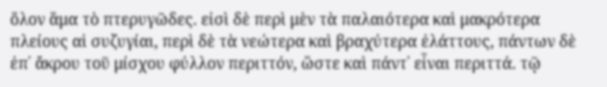ὅλον ἅμα τὸ πτερυγῶδες. εἰσὶ δὲ περὶ μὲν τὰ παλαιότερα καὶ μακρότερα πλείους αἱ συζυγίαι, περὶ δὲ τὰ νεώτερα καὶ βραχύτερα ἐλάττους, πάντων δὲ ἐπ᾽ ἄκρου τοῦ μίσχου φύλλον περιττόν, ὥστε καὶ πάντ᾽ εἶναι περιττά. τῷ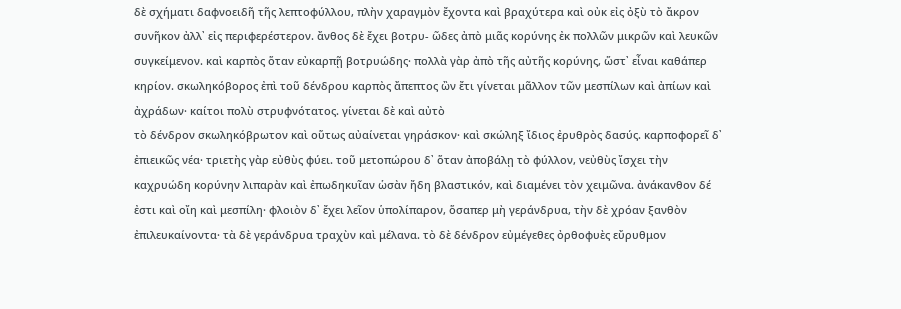δὲ σχήματι δαφνοειδῆ τῆς λεπτοφύλλου, πλὴν χαραγμὸν ἔχοντα καὶ βραχύτερα καὶ οὐκ εἰς ὀξὺ τὸ ἄκρον συνῆκον ἀλλ᾽ εἰς περιφερέστερον. ἄνθος δὲ ἔχει βοτρυ- ῶδες ἀπὸ μιᾶς κορύνης ἐκ πολλῶν μικρῶν καὶ λευκῶν συγκείμενον. καὶ καρπὸς ὅταν εὐκαρπῇ βοτρυώδης· πολλὰ γὰρ ἀπὸ τῆς αὐτῆς κορύνης, ὥστ᾽ εἶναι καθάπερ κηρίον. σκωληκόβορος ἐπὶ τοῦ δένδρου καρπὸς ἄπεπτος ὢν ἔτι γίνεται μᾶλλον τῶν μεσπίλων καὶ ἀπίων καὶ ἀχράδων· καίτοι πολὺ στρυφνότατος. γίνεται δὲ καὶ αὐτὸ
τὸ δένδρον σκωληκόβρωτον καὶ οὕτως αὐαίνεται γηράσκον· καὶ σκώληξ ἴδιος ἐρυθρὸς δασύς. καρποφορεῖ δ᾽ ἐπιεικῶς νέα· τριετὴς γὰρ εὐθὺς φύει. τοῦ μετοπώρου δ᾽ ὅταν ἀποβάλῃ τὸ φύλλον, νεὐθὺς ἴσχει τὴν καχρυώδη κορύνην λιπαρὰν καὶ ἐπωδηκυῖαν ὡσὰν ἤδη βλαστικόν, καὶ διαμένει τὸν χειμῶνα. ἀνάκανθον δέ ἐστι καὶ οἴη καὶ μεσπίλη· φλοιὸν δ᾽ ἔχει λεῖον ὑπολίπαρον, ὅσαπερ μὴ γεράνδρυα, τὴν δὲ χρόαν ξανθὸν ἐπιλευκαίνοντα· τὰ δὲ γεράνδρυα τραχὺν καὶ μέλανα. τὸ δὲ δένδρον εὐμέγεθες ὀρθοφυὲς εὔρυθμον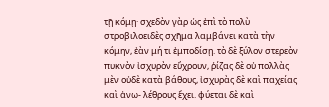τῇ κόμῃ· σχεδὸν γὰρ ὡς ἐπὶ τὸ πολὺ στροβιλοειδὲς σχῆμα λαμβάνει κατὰ τὴν κόμην, ἐὰν μή τι ἐμποδίσῃ. τὸ δὲ ξύλον στερεὸν πυκνὸν ἰσχυρὸν εὔχρουν, ῥίζας δὲ οὐ πολλὰς μὲν οὐδὲ κατὰ βάθους, ἰσχυρὰς δὲ καὶ παχείας καὶ ἀνω- λέθρους ἔχει. φύεται δὲ καὶ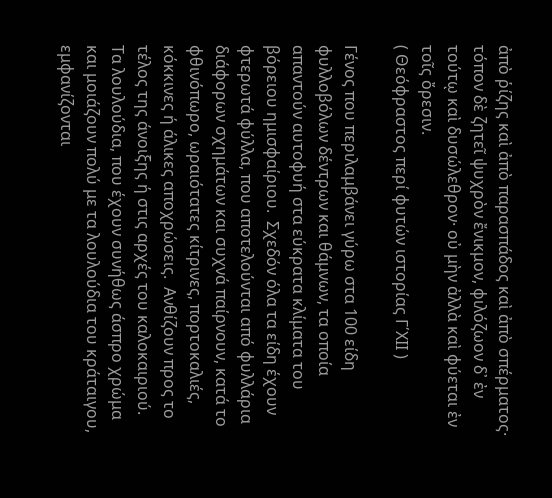ἀπὸ ῥίζης καὶ ἀπὸ παρασπάδος καὶ ἀπὸ σπέρματος· τόπον δὲ ζητεῖ ψυχρὸν ἔνικμον, φιλόζωον δ᾽ ἐν τούτῳ καὶ δυσώλεθρον· οὐ μὴν ἀλλὰ καὶ φύεται ἐν τοῖς ὄρεσιν.
( Θεόφραστος περί φυτών ιστορίας Γ΄ΧΙΙ )

Γένος που περιλαμβάνει γύρω στα 100 είδη φυλλοβόλων δέντρων και θάμνων, τα οποία απαντούν αυτοφυή στα εύκρατα κλίματα του βόρειου ημισφαίριου.  Σχεδόν όλα τα είδη έχουν φτερωτά φύλλα, που αποτελούνται από φυλλάρια διάφορων σχημάτων και συχνά παίρνουν, κατά το φθινόπωρο, ωραιότατες κίτρινες, πορτοκαλιές, κόκκινες ή άλικες αποχρώσεις.  Ανθίζουν προς το τέλος της άνοιξης ή στις αρχές του καλοκαιριού.  Τα λουλούδια, που έχουν συνήθως άσπρο χρώμα και μοιάζουν πολύ με τα λουλούδια του κράταιγου, εμφανίζονται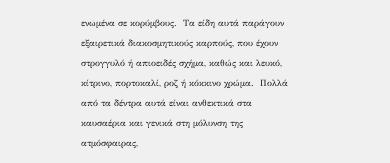ενωμένα σε κορύμβους.  Τα είδη αυτά παράγουν εξαιρετικά διακοσμητικούς καρπούς, που έχουν στρογγυλό ή απιοειδές σχήμα, καθώς και λευκό, κίτρινο, πορτοκαλί, ροζ ή κόκκινο χρώμα.  Πολλά από τα δέντρα αυτά είναι ανθεκτικά στα καυσαέρια και γενικά στη μόλυνση της ατμόσφαιρας,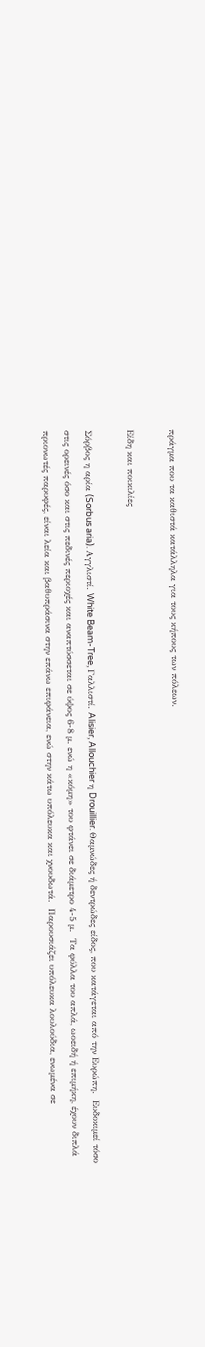πράγμα που τα καθιστά κατάλληλα για τους κήπους των πόλεων.

Είδη και ποικιλίες

Σόρβος η αρία (Sorbus aria). Αγγλιστί. White Beam-Tree, Γαλλιστί. Alisier, Allouchier η Drouillier. Θαμνώδες ή δεντρώδες είδος, που κατάγεται από την Ευρώπη.  Ευδοκιμεί τόσο στις ορεινές όσο και στις πεδινές περιοχές και αναπτύσσεται σε ύψος 6-8 μ. ενώ η «κόμη» του φτάνει σε διάμετρο 4-5 μ.  Τα φύλλα του απλά, ωοειδή ή επιμήκη, έχουν διπλά πριονωτές παρυφές, είναι λεία και βαθυπράσινα στην επάνω επιφάνεια, ενώ στην κάτω υπόλευκα και χνουδωτά.  Παρουσιάζει υπόλευκα λουλούδια, ενωμένα σε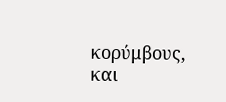κορύμβους, και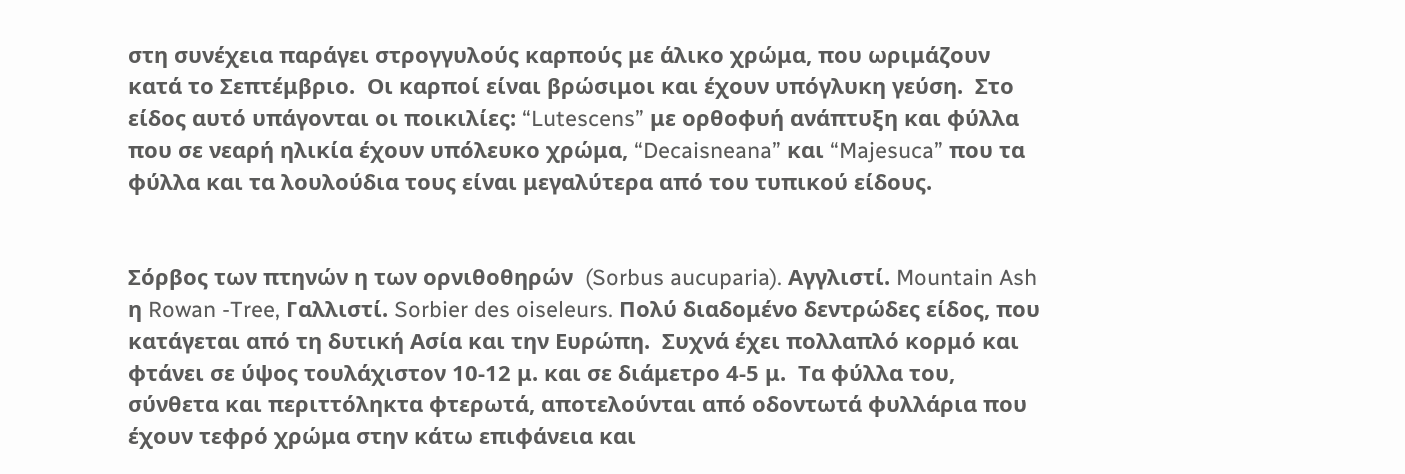στη συνέχεια παράγει στρογγυλούς καρπούς με άλικο χρώμα, που ωριμάζουν κατά το Σεπτέμβριο.  Οι καρποί είναι βρώσιμοι και έχουν υπόγλυκη γεύση.  Στο είδος αυτό υπάγονται οι ποικιλίες: “Lutescens” με ορθοφυή ανάπτυξη και φύλλα που σε νεαρή ηλικία έχουν υπόλευκο χρώμα, “Decaisneana” και “Majesuca” που τα φύλλα και τα λουλούδια τους είναι μεγαλύτερα από του τυπικού είδους.


Σόρβος των πτηνών η των ορνιθοθηρών  (Sorbus aucuparia). Αγγλιστί. Mountain Ash η Rowan -Tree, Γαλλιστί. Sorbier des oiseleurs. Πολύ διαδομένο δεντρώδες είδος, που κατάγεται από τη δυτική Ασία και την Ευρώπη.  Συχνά έχει πολλαπλό κορμό και φτάνει σε ύψος τουλάχιστον 10-12 μ. και σε διάμετρο 4-5 μ.  Τα φύλλα του, σύνθετα και περιττόληκτα φτερωτά, αποτελούνται από οδοντωτά φυλλάρια που έχουν τεφρό χρώμα στην κάτω επιφάνεια και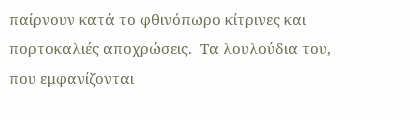παίρνουν κατά το φθινόπωρο κίτρινες και πορτοκαλιές αποχρώσεις.  Τα λουλούδια του, που εμφανίζονται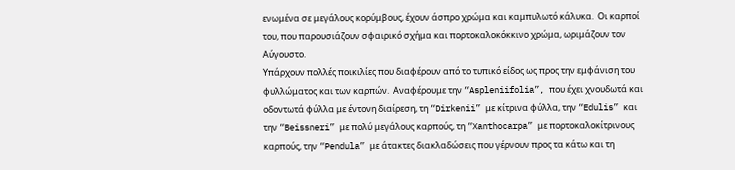ενωμένα σε μεγάλους κορύμβους, έχουν άσπρο χρώμα και καμπυλωτό κάλυκα.  Οι καρποί του, που παρουσιάζουν σφαιρικό σχήμα και πορτοκαλοκόκκινο χρώμα, ωριμάζουν τον Αύγουστο.
Υπάρχουν πολλές ποικιλίες που διαφέρουν από το τυπικό είδος ως προς την εμφάνιση του φυλλώματος και των καρπών.  Αναφέρουμε την “Aspleniifolia”, που έχει χνουδωτά και οδοντωτά φύλλα με έντονη διαίρεση, τη “Dirkenii” με κίτρινα φύλλα, την “Edulis” και την “Beissneri” με πολύ μεγάλους καρπούς, τη “Xanthocarpa” με πορτοκαλοκίτρινους καρπούς, την “Pendula” με άτακτες διακλαδώσεις που γέρνουν προς τα κάτω και τη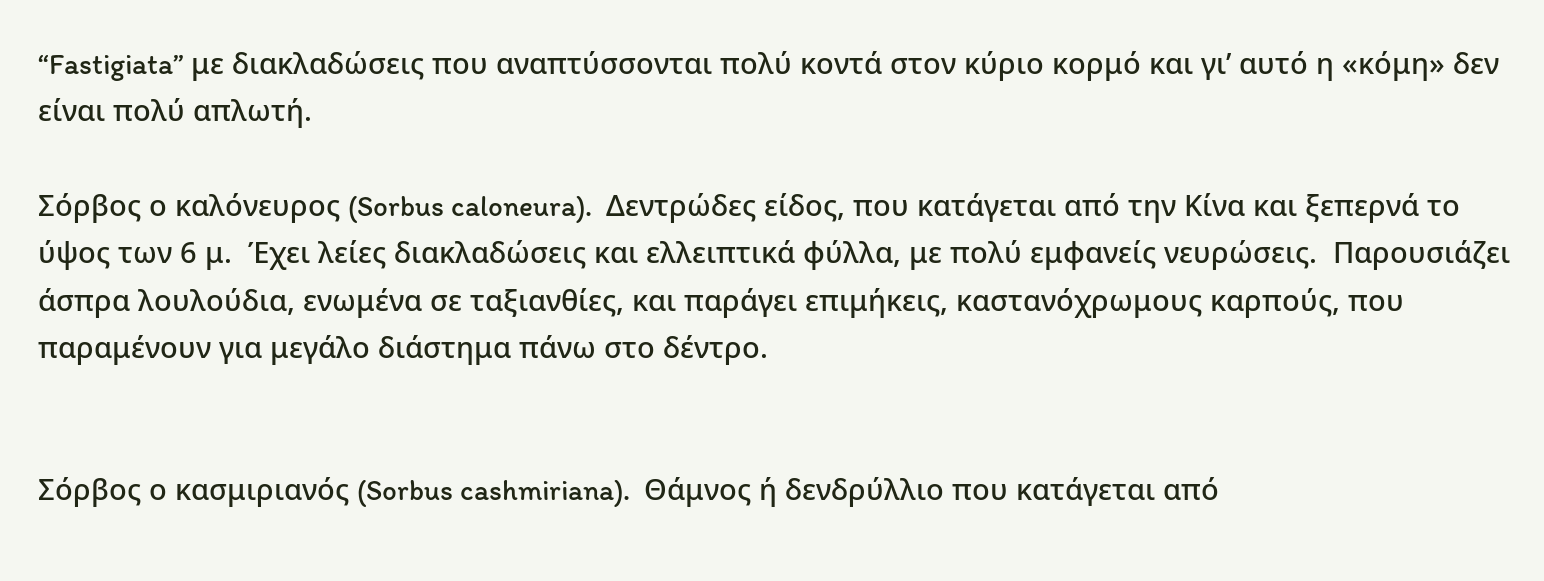“Fastigiata” με διακλαδώσεις που αναπτύσσονται πολύ κοντά στον κύριο κορμό και γι’ αυτό η «κόμη» δεν είναι πολύ απλωτή.

Σόρβος ο καλόνευρος (Sorbus caloneura).  Δεντρώδες είδος, που κατάγεται από την Κίνα και ξεπερνά το ύψος των 6 μ.  Έχει λείες διακλαδώσεις και ελλειπτικά φύλλα, με πολύ εμφανείς νευρώσεις.  Παρουσιάζει άσπρα λουλούδια, ενωμένα σε ταξιανθίες, και παράγει επιμήκεις, καστανόχρωμους καρπούς, που παραμένουν για μεγάλο διάστημα πάνω στο δέντρο.


Σόρβος ο κασμιριανός (Sorbus cashmiriana).  Θάμνος ή δενδρύλλιο που κατάγεται από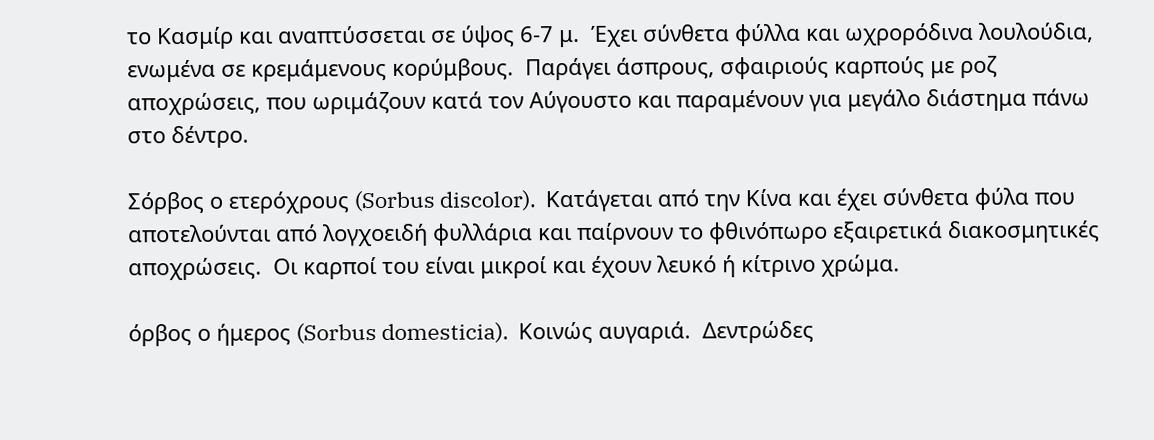το Κασμίρ και αναπτύσσεται σε ύψος 6-7 μ.  Έχει σύνθετα φύλλα και ωχρορόδινα λουλούδια, ενωμένα σε κρεμάμενους κορύμβους.  Παράγει άσπρους, σφαιριούς καρπούς με ροζ αποχρώσεις, που ωριμάζουν κατά τον Αύγουστο και παραμένουν για μεγάλο διάστημα πάνω στο δέντρο.

Σόρβος ο ετερόχρους (Sorbus discolor).  Κατάγεται από την Κίνα και έχει σύνθετα φύλα που αποτελούνται από λογχοειδή φυλλάρια και παίρνουν το φθινόπωρο εξαιρετικά διακοσμητικές αποχρώσεις.  Οι καρποί του είναι μικροί και έχουν λευκό ή κίτρινο χρώμα.

όρβος ο ήμερος (Sorbus domesticia).  Κοινώς αυγαριά.  Δεντρώδες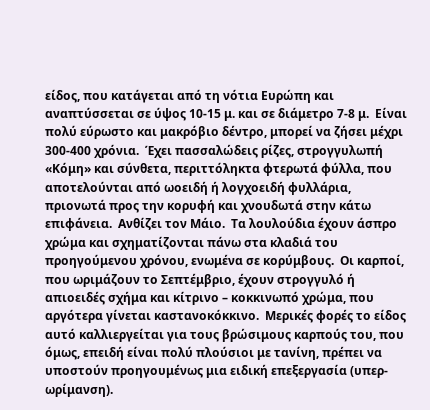είδος, που κατάγεται από τη νότια Ευρώπη και αναπτύσσεται σε ύψος 10-15 μ. και σε διάμετρο 7-8 μ.  Είναι πολύ εύρωστο και μακρόβιο δέντρο, μπορεί να ζήσει μέχρι 300-400 χρόνια.  Έχει πασσαλώδεις ρίζες, στρογγυλωπή «Κόμη» και σύνθετα, περιττόληκτα φτερωτά φύλλα, που αποτελούνται από ωοειδή ή λογχοειδή φυλλάρια, πριονωτά προς την κορυφή και χνουδωτά στην κάτω επιφάνεια.  Ανθίζει τον Μάιο.  Τα λουλούδια έχουν άσπρο χρώμα και σχηματίζονται πάνω στα κλαδιά του προηγούμενου χρόνου, ενωμένα σε κορύμβους.  Οι καρποί, που ωριμάζουν το Σεπτέμβριο, έχουν στρογγυλό ή απιοειδές σχήμα και κίτρινο – κοκκινωπό χρώμα, που αργότερα γίνεται καστανοκόκκινο.  Μερικές φορές το είδος αυτό καλλιεργείται για τους βρώσιμους καρπούς του, που όμως, επειδή είναι πολύ πλούσιοι με τανίνη, πρέπει να  υποστούν προηγουμένως μια ειδική επεξεργασία (υπερ-ωρίμανση).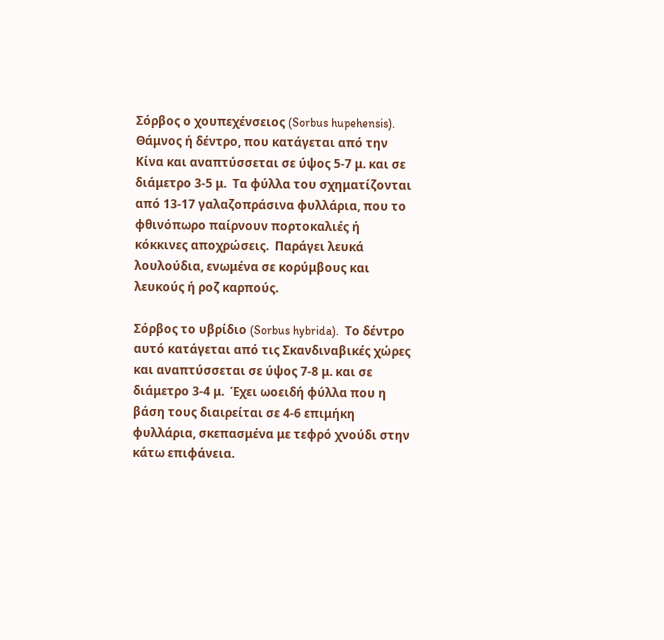Σόρβος ο χουπεχένσειος (Sorbus hupehensis).  Θάμνος ή δέντρο, που κατάγεται από την Κίνα και αναπτύσσεται σε ύψος 5-7 μ. και σε διάμετρο 3-5 μ.  Τα φύλλα του σχηματίζονται από 13-17 γαλαζοπράσινα φυλλάρια, που το φθινόπωρο παίρνουν πορτοκαλιές ή κόκκινες αποχρώσεις.  Παράγει λευκά λουλούδια, ενωμένα σε κορύμβους και λευκούς ή ροζ καρπούς.

Σόρβος το υβρίδιο (Sorbus hybrida).  Το δέντρο αυτό κατάγεται από τις Σκανδιναβικές χώρες και αναπτύσσεται σε ύψος 7-8 μ. και σε διάμετρο 3-4 μ.  Έχει ωοειδή φύλλα που η βάση τους διαιρείται σε 4-6 επιμήκη φυλλάρια, σκεπασμένα με τεφρό χνούδι στην κάτω επιφάνεια.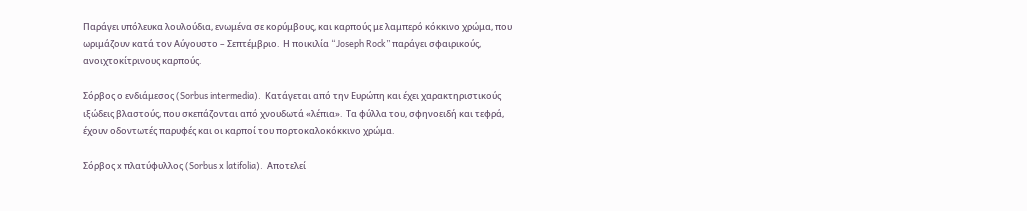Παράγει υπόλευκα λουλούδια, ενωμένα σε κορύμβους, και καρπούς με λαμπερό κόκκινο χρώμα, που ωριμάζουν κατά τον Αύγουστο – Σεπτέμβριο.  Η ποικιλία “Joseph Rock” παράγει σφαιρικούς, ανοιχτοκίτρινους καρπούς.

Σόρβος ο ενδιάμεσος (Sorbus intermedia).  Κατάγεται από την Ευρώπη και έχει χαρακτηριστικούς ιξώδεις βλαστούς, που σκεπάζονται από χνουδωτά «λέπια».  Τα φύλλα του, σφηνοειδή και τεφρά, έχουν οδοντωτές παρυφές και οι καρποί του πορτοκαλοκόκκινο χρώμα.

Σόρβος x πλατύφυλλος (Sorbus x latifolia).  Αποτελεί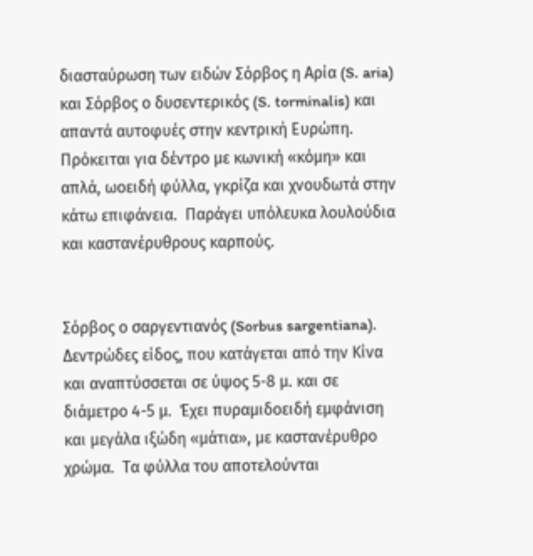διασταύρωση των ειδών Σόρβος η Αρία (S. aria) και Σόρβος ο δυσεντερικός (S. torminalis) και απαντά αυτοφυές στην κεντρική Ευρώπη.  Πρόκειται για δέντρο με κωνική «κόμη» και απλά, ωοειδή φύλλα, γκρίζα και χνουδωτά στην κάτω επιφάνεια.  Παράγει υπόλευκα λουλούδια και καστανέρυθρους καρπούς.


Σόρβος ο σαργεντιανός (Sorbus sargentiana).  Δεντρώδες είδος, που κατάγεται από την Κίνα και αναπτύσσεται σε ύψος 5-8 μ. και σε διάμετρο 4-5 μ.  Έχει πυραμιδοειδή εμφάνιση και μεγάλα ιξώδη «μάτια», με καστανέρυθρο χρώμα.  Τα φύλλα του αποτελούνται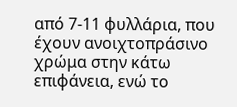από 7-11 φυλλάρια, που έχουν ανοιχτοπράσινο χρώμα στην κάτω επιφάνεια, ενώ το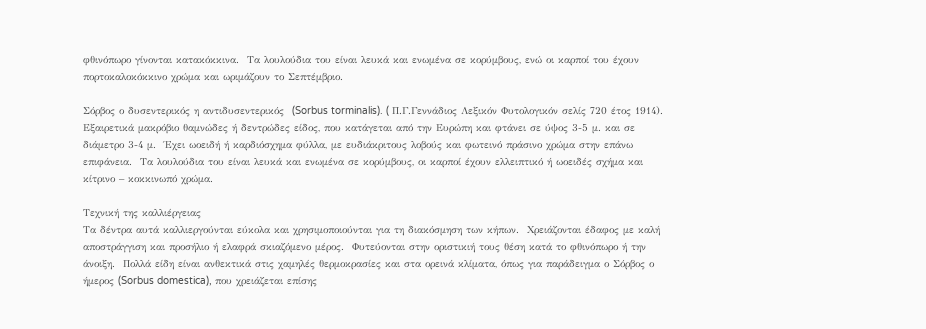φθινόπωρο γίνονται κατακόκκινα.  Τα λουλούδια του είναι λευκά και ενωμένα σε κορύμβους, ενώ οι καρποί του έχουν πορτοκαλοκόκκινο χρώμα και ωριμάζουν το Σεπτέμβριο.

Σόρβος ο δυσεντερικός η αντιδυσεντερικός  (Sorbus torminalis). ( Π.Γ.Γεννάδιος Λεξικόν Φυτολογικόν σελίς 720 έτος 1914).  Εξαιρετικά μακρόβιο θαμνώδες ή δεντρώδες είδος, που κατάγεται από την Ευρώπη και φτάνει σε ύψος 3-5 μ. και σε διάμετρο 3-4 μ.  Έχει ωοειδή ή καρδιόσχημα φύλλα, με ευδιάκριτους λοβούς και φωτεινό πράσινο χρώμα στην επάνω επιφάνεια.  Τα λουλούδια του είναι λευκά και ενωμένα σε κορύμβους, οι καρποί έχουν ελλειπτικό ή ωοειδές σχήμα και κίτρινο – κοκκινωπό χρώμα.

Τεχνική της καλλιέργειας
Τα δέντρα αυτά καλλιεργούνται εύκολα και χρησιμοποιούνται για τη διακόσμηση των κήπων.  Χρειάζονται έδαφος με καλή αποστράγγιση και προσήλιο ή ελαφρά σκιαζόμενο μέρος.  Φυτεύονται στην οριστικιή τους θέση κατά το φθινόπωρο ή την άνοιξη.  Πολλά είδη είναι ανθεκτικά στις χαμηλές θερμοκρασίες και στα ορεινά κλίματα, όπως για παράδειγμα ο Σόρβος ο ήμερος (Sorbus domestica), που χρειάζεται επίσης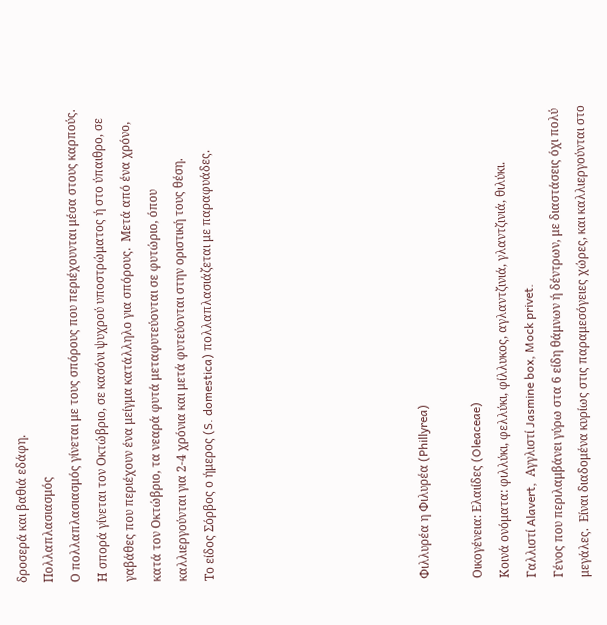δροσερά και βαθιά εδάφη.
Πολλαπλασιασμός
Ο πολλαπλασιασμός γίνεται με τους σπόρους που περιέχουνται μέσα στους καρπούς.  Η σπορά γίνεται τον Οκτώβριο, σε κασόνι ψυχρού υποστρώματος ή στο ύπαιθρο, σε γαβάθες που περιέχουν ένα μείγμα κατάλληλο για σπόρους.  Μετά από ένα χρόνο, κατά τον Οκτώβριο, τα νεαρά φυτά μεταφυτεύονται σε φυτώριο, όπου καλλιεργούνται για 2-4 χρόνια και μετά φυτεύονται στην οριστική τους θέση.
Το είδος Σόρβος ο ήμερος (S. domestica) πολλαπλασιάζεται με παραφυάδες.







Φιλλυρέα η Φιλυρέα (Phillyrea)

Οικογένεια: Ελαιίδες (Oleaceae)
Κοινά ονόματα: φιλλύκι, φελλύκι, φίλλυκος, αγλαντζινιά, γλαντζινιά, θιλύκι.
Γαλλιστί Alavert,  Αγγλιστί Jasmine box, Mock privet.
Γένος που περιλαμβάνει γύρω στα 6 είδη θάμνων ή δέντρων, με διαστάσεις όχι πολύ μεγάλες.  Είναι διαδομένα κυρίως στις παραμεσόγειες χώρες, και καλλιεργούνται στο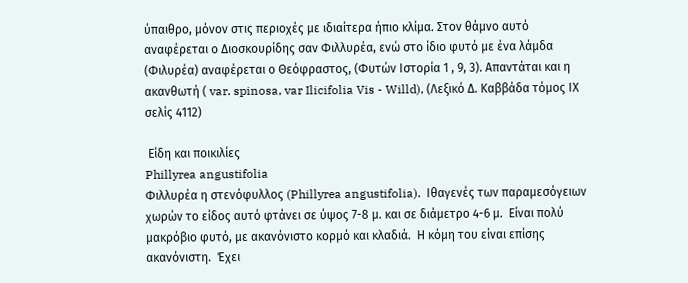ύπαιθρο, μόνον στις περιοχές με ιδιαίτερα ήπιο κλίμα. Στον θάμνο αυτό αναφέρεται ο Διοσκουρίδης σαν Φιλλυρέα, ενώ στο ίδιο φυτό με ένα λάμδα (Φιλυρέα) αναφέρεται ο Θεόφραστος, (Φυτών Ιστορία 1 , 9, 3). Απαντάται και η ακανθωτή ( var. spinosa, var Ilicifolia Vis - Willd), (Λεξικό Δ. Καββάδα τόμος ΙΧ σελίς 4112)

 Είδη και ποικιλίες
Phillyrea angustifolia
Φιλλυρέα η στενόφυλλος (Phillyrea angustifolia).  Ιθαγενές των παραμεσόγειων χωρών το είδος αυτό φτάνει σε ύψος 7-8 μ. και σε διάμετρο 4-6 μ.  Είναι πολύ μακρόβιο φυτό, με ακανόνιστο κορμό και κλαδιά.  Η κόμη του είναι επίσης ακανόνιστη.  Έχει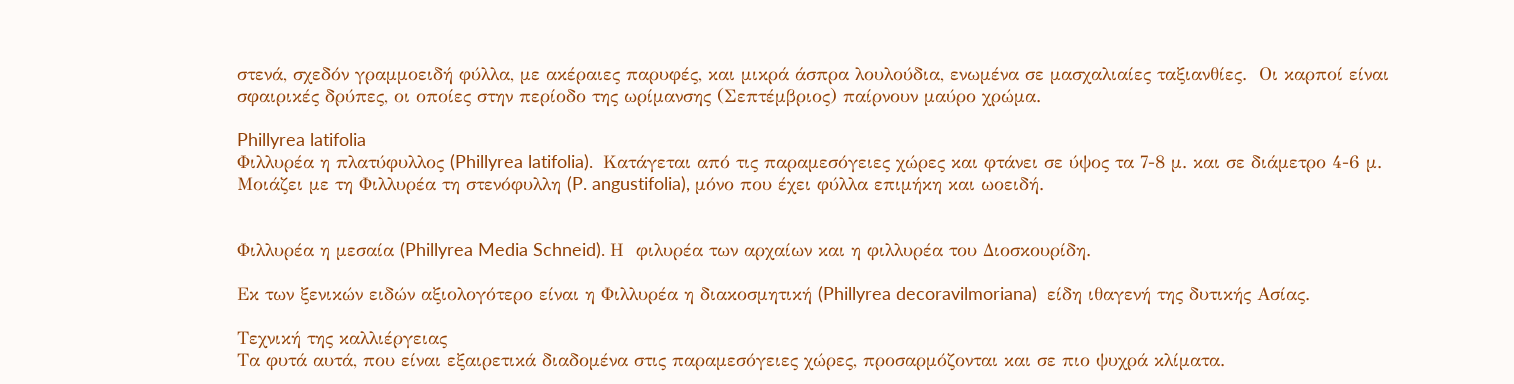στενά, σχεδόν γραμμοειδή φύλλα, με ακέραιες παρυφές, και μικρά άσπρα λουλούδια, ενωμένα σε μασχαλιαίες ταξιανθίες.  Οι καρποί είναι σφαιρικές δρύπες, οι οποίες στην περίοδο της ωρίμανσης (Σεπτέμβριος) παίρνουν μαύρο χρώμα.

Phillyrea latifolia
Φιλλυρέα η πλατύφυλλος (Phillyrea latifolia).  Κατάγεται από τις παραμεσόγειες χώρες και φτάνει σε ύψος τα 7-8 μ. και σε διάμετρο 4-6 μ.  Μοιάζει με τη Φιλλυρέα τη στενόφυλλη (P. angustifolia), μόνο που έχει φύλλα επιμήκη και ωοειδή.


Φιλλυρέα η μεσαία (Phillyrea Media Schneid). Η  φιλυρέα των αρχαίων και η φιλλυρέα του Διοσκουρίδη.

Εκ των ξενικών ειδών αξιολογότερο είναι η Φιλλυρέα η διακοσμητική (Phillyrea decoravilmoriana)  είδη ιθαγενή της δυτικής Ασίας.

Τεχνική της καλλιέργειας
Τα φυτά αυτά, που είναι εξαιρετικά διαδομένα στις παραμεσόγειες χώρες, προσαρμόζονται και σε πιο ψυχρά κλίματα.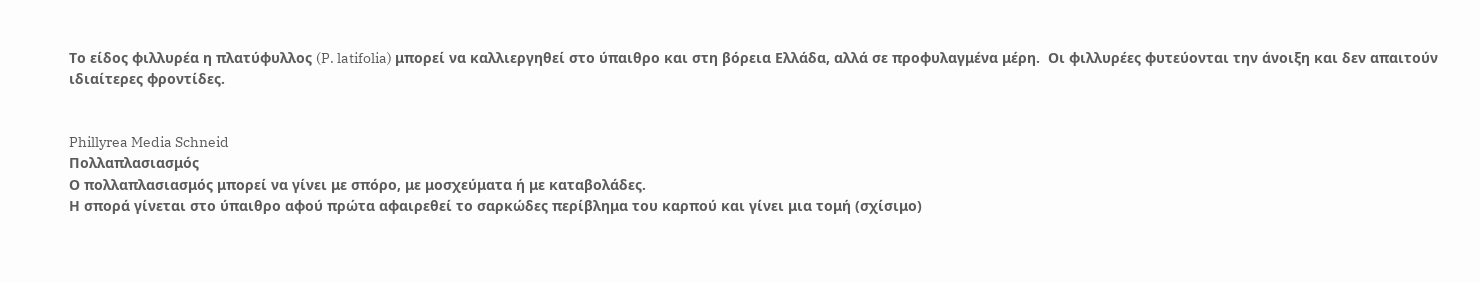Το είδος φιλλυρέα η πλατύφυλλος (P. latifolia) μπορεί να καλλιεργηθεί στο ύπαιθρο και στη βόρεια Ελλάδα, αλλά σε προφυλαγμένα μέρη.  Οι φιλλυρέες φυτεύονται την άνοιξη και δεν απαιτούν ιδιαίτερες φροντίδες.


Phillyrea Media Schneid
Πολλαπλασιασμός
Ο πολλαπλασιασμός μπορεί να γίνει με σπόρο, με μοσχεύματα ή με καταβολάδες.
Η σπορά γίνεται στο ύπαιθρο αφού πρώτα αφαιρεθεί το σαρκώδες περίβλημα του καρπού και γίνει μια τομή (σχίσιμο)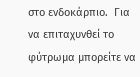στο ενδοκάρπιο.  Για να επιταχυνθεί το φύτρωμα μπορείτε να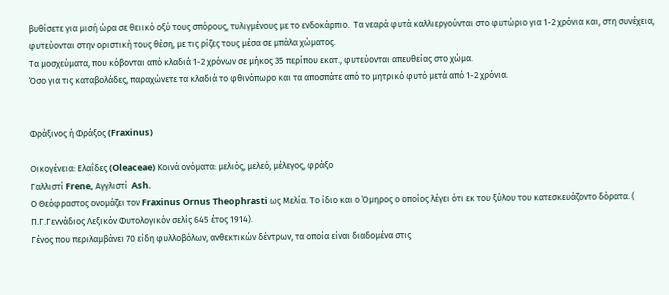βυθίσετε για μισή ώρα σε θειικό οξύ τους σπόρους, τυλιγμένους με το ενδοκάρπιο.  Τα νεαρά φυτά καλλιεργούνται στο φυτώριο για 1-2 χρόνια και, στη συνέχεια, φυτεύονται στην οριστική τους θέση, με τις ρίζες τους μέσα σε μπάλα χώματος.
Τα μοσχεύματα, που κόβονται από κλαδιά 1-2 χρόνων σε μήκος 35 περίπου εκατ., φυτεύονται απευθείας στο χώμα.
Όσο για τις καταβολάδες, παραχώνετε τα κλαδιά το φθινόπωρο και τα αποσπάτε από το μητρικό φυτό μετά από 1-2 χρόνια.


Φράξινος ή Φράξος (Fraxinus)

Οικογένεια: Ελαΐδες (Oleaceae) Κοινά ονόματα: μελιός, μελεό, μέλεγος, φράξο
Γαλλιστί Frene, Αγγλιστί  Ash.
Ο Θεόφραστος ονομάζει τον Fraxinus Ornus Theophrasti ως Μελία. Το ίδιο και ο Όμηρος ο οποίος λέγει ότι εκ του ξύλου του κατεσκευάζοντο δόρατα. ( Π.Γ.Γεννάδιος Λεξικόν Φυτολογικόν σελίς 645 έτος 1914).
Γένος που περιλαμβάνει 70 είδη φυλλοβόλων, ανθεκτικών δέντρων, τα οποία είναι διαδομένα στις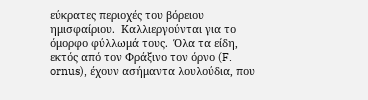εύκρατες περιοχές του βόρειου ημισφαίριου.  Καλλιεργούνται για το όμορφο φύλλωμά τους.  Όλα τα είδη, εκτός από τον Φράξινο τον όρνο (F. ornus), έχουν ασήμαντα λουλούδια, που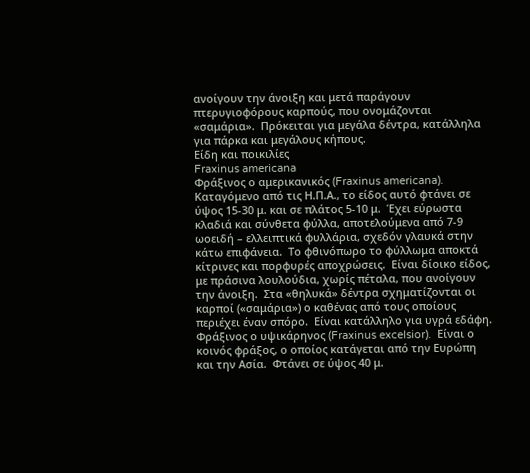ανοίγουν την άνοιξη και μετά παράγουν πτερυγιοφόρους καρπούς, που ονομάζονται «σαμάρια».  Πρόκειται για μεγάλα δέντρα, κατάλληλα για πάρκα και μεγάλους κήπους.
Είδη και ποικιλίες
Fraxinus americana
Φράξινος ο αμερικανικός (Fraxinus americana).  Καταγόμενο από τις Η.Π.Α., το είδος αυτό φτάνει σε ύψος 15-30 μ. και σε πλάτος 5-10 μ.  Έχει εύρωστα κλαδιά και σύνθετα φύλλα, αποτελούμενα από 7-9 ωοειδή – ελλειπτικά φυλλάρια, σχεδόν γλαυκά στην κάτω επιφάνεια.  Το φθινόπωρο το φύλλωμα αποκτά κίτρινες και πορφυρές αποχρώσεις.  Είναι δίοικο είδος, με πράσινα λουλούδια, χωρίς πέταλα, που ανοίγουν την άνοιξη.  Στα «θηλυκά» δέντρα σχηματίζονται οι καρποί («σαμάρια») ο καθένας από τους οποίους περιέχει έναν σπόρο.  Είναι κατάλληλο για υγρά εδάφη.
Φράξινος ο υψικάρηνος (Fraxinus excelsior).  Είναι ο κοινός φράξος, ο οποίος κατάγεται από την Ευρώπη και την Ασία.  Φτάνει σε ύψος 40 μ.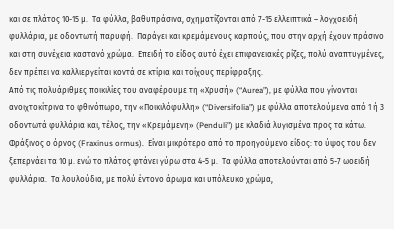και σε πλάτος 10-15 μ.  Τα φύλλα, βαθυπράσινα, σχηματίζονται από 7-15 ελλειπτικά – λογχοειδή φυλλάρια, με οδοντωτή παρυφή.  Παράγει και κρεμάμενους καρπούς, που στην αρχή έχουν πράσινο και στη συνέχεια καστανό χρώμα.  Επειδή το είδος αυτό έχει επιφανειακές ρίζες, πολύ αναπτυγμένες, δεν πρέπει να καλλιεργείται κοντά σε κτίρια και τοίχους περίφραξης.
Από τις πολυάριθμες ποικιλίες του αναφέρουμε τη «Χρυσή» (“Aurea”), με φύλλα που γίνονται ανοιχτοκίτρινα το φθινόπωρο, την «Ποικιλόφυλλη» (“Diversifolia”) με φύλλα αποτελούμενα από 1 ή 3 οδοντωτά φυλλάρια και, τέλος, την «Κρεμάμενη» (Penduli”) με κλαδιά λυγισμένα προς τα κάτω.
Φράξινος ο όρνος (Fraxinus ormus).  Είναι μικρότερο από το προηγούμενο είδος: το ύψος του δεν ξεπερνάει τα 10 μ. ενώ το πλάτος φτάνει γύρω στα 4-5 μ.  Τα φύλλα αποτελούνται από 5-7 ωοειδή φυλλάρια.  Τα λουλούδια, με πολύ έντονο άρωμα και υπόλευκο χρώμα,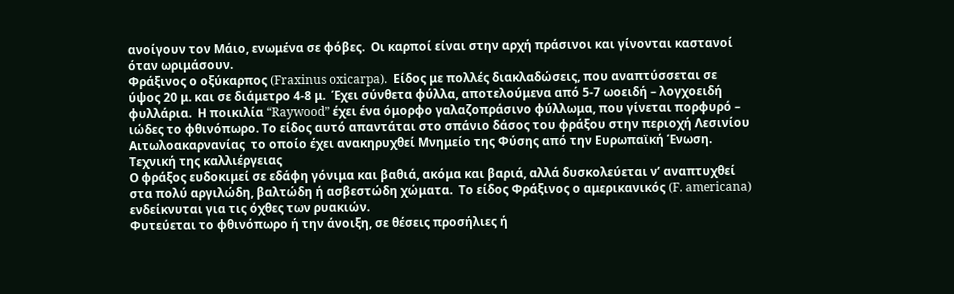ανοίγουν τον Μάιο, ενωμένα σε φόβες.  Οι καρποί είναι στην αρχή πράσινοι και γίνονται καστανοί όταν ωριμάσουν.
Φράξινος ο οξύκαρπος (Fraxinus oxicarpa).  Είδος με πολλές διακλαδώσεις, που αναπτύσσεται σε ύψος 20 μ. και σε διάμετρο 4-8 μ.  Έχει σύνθετα φύλλα, αποτελούμενα από 5-7 ωοειδή – λογχοειδή φυλλάρια.  Η ποικιλία “Raywood” έχει ένα όμορφο γαλαζοπράσινο φύλλωμα, που γίνεται πορφυρό – ιώδες το φθινόπωρο. Το είδος αυτό απαντάται στο σπάνιο δάσος του φράξου στην περιοχή Λεσινίου  Αιτωλοακαρνανίας  το οποίο έχει ανακηρυχθεί Μνημείο της Φύσης από την Ευρωπαϊκή Ένωση.
Τεχνική της καλλιέργειας
Ο φράξος ευδοκιμεί σε εδάφη γόνιμα και βαθιά, ακόμα και βαριά, αλλά δυσκολεύεται ν’ αναπτυχθεί στα πολύ αργιλώδη, βαλτώδη ή ασβεστώδη χώματα.  Το είδος Φράξινος ο αμερικανικός (F. americana) ενδείκνυται για τις όχθες των ρυακιών.
Φυτεύεται το φθινόπωρο ή την άνοιξη, σε θέσεις προσήλιες ή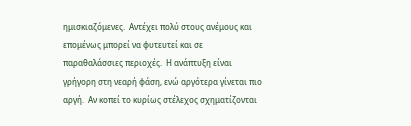ημισκιαζόμενες.  Αντέχει πολύ στους ανέμους και επομένως μπορεί να φυτευτεί και σε παραθαλάσσιες περιοχές.  Η ανάπτυξη είναι γρήγορη στη νεαρή φάση, ενώ αργότερα γίνεται πιο αργή.  Αν κοπεί το κυρίως στέλεχος σχηματίζονται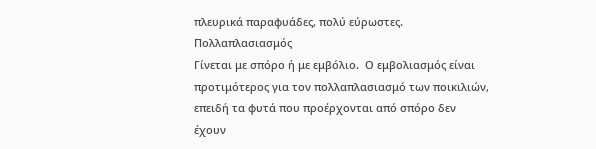πλευρικά παραφυάδες, πολύ εύρωστες.
Πολλαπλασιασμός
Γίνεται με σπόρο ή με εμβόλιο.  Ο εμβολιασμός είναι προτιμότερος για τον πολλαπλασιασμό των ποικιλιών, επειδή τα φυτά που προέρχονται από σπόρο δεν έχουν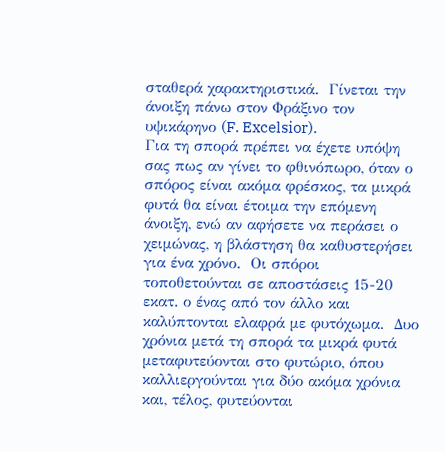σταθερά χαρακτηριστικά.  Γίνεται την άνοιξη πάνω στον Φράξινο τον υψικάρηνο (F. Excelsior).
Για τη σπορά πρέπει να έχετε υπόψη σας πως αν γίνει το φθινόπωρο, όταν ο σπόρος είναι ακόμα φρέσκος, τα μικρά φυτά θα είναι έτοιμα την επόμενη άνοιξη, ενώ αν αφήσετε να περάσει ο χειμώνας, η βλάστηση θα καθυστερήσει για ένα χρόνο.  Οι σπόροι τοποθετούνται σε αποστάσεις 15-20 εκατ. ο ένας από τον άλλο και καλύπτονται ελαφρά με φυτόχωμα.  Δυο χρόνια μετά τη σπορά τα μικρά φυτά μεταφυτεύονται στο φυτώριο, όπου καλλιεργούνται για δύο ακόμα χρόνια και, τέλος, φυτεύονται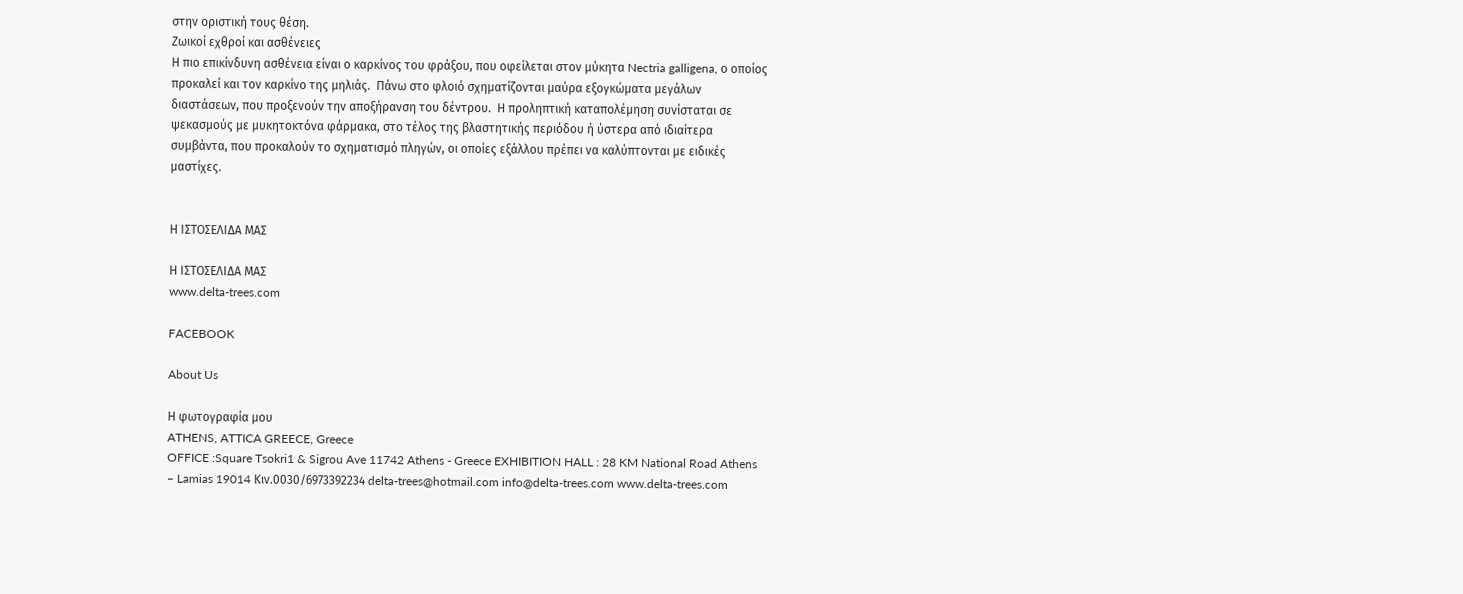στην οριστική τους θέση.
Ζωικοί εχθροί και ασθένειες
Η πιο επικίνδυνη ασθένεια είναι ο καρκίνος του φράξου, που οφείλεται στον μύκητα Nectria galligena, ο οποίος προκαλεί και τον καρκίνο της μηλιάς.  Πάνω στο φλοιό σχηματίζονται μαύρα εξογκώματα μεγάλων διαστάσεων, που προξενούν την αποξήρανση του δέντρου.  Η προληπτική καταπολέμηση συνίσταται σε ψεκασμούς με μυκητοκτόνα φάρμακα, στο τέλος της βλαστητικής περιόδου ή ύστερα από ιδιαίτερα συμβάντα, που προκαλούν το σχηματισμό πληγών, οι οποίες εξάλλου πρέπει να καλύπτονται με ειδικές μαστίχες.


Η ΙΣΤΟΣΕΛΙΔΑ ΜΑΣ

Η ΙΣΤΟΣΕΛΙΔΑ ΜΑΣ
www.delta-trees.com

FACEBOOK

About Us

Η φωτογραφία μου
ATHENS, ATTICA GREECE, Greece
OFFICE :Square Tsokri1 & Sigrou Ave 11742 Athens - Greece EXHIBITION HALL : 28 KM National Road Athens – Lamias 19014 Κιν.0030/6973392234 delta-trees@hotmail.com info@delta-trees.com www.delta-trees.com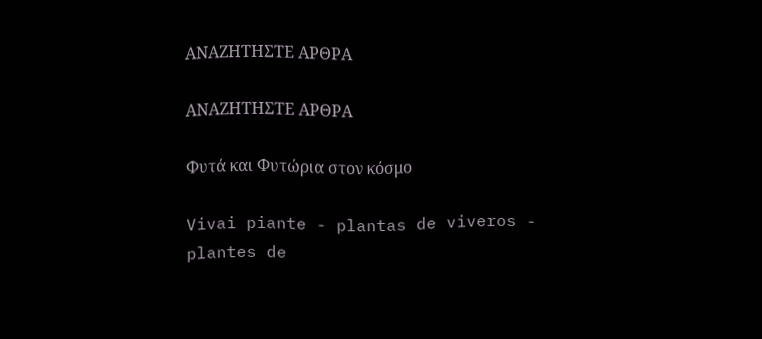ΑΝΑΖΗΤΗΣΤΕ ΑΡΘΡΑ

ΑΝΑΖΗΤΗΣΤΕ ΑΡΘΡΑ

Φυτά και Φυτώρια στον κόσμο

Vivai piante - plantas de viveros - plantes de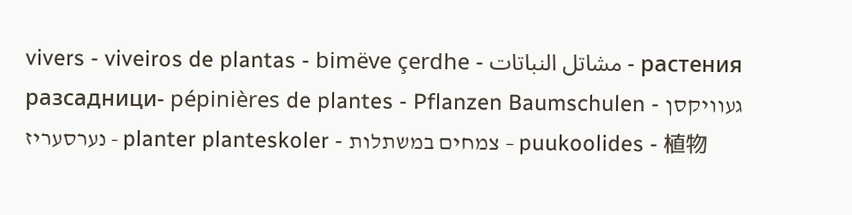vivers - viveiros de plantas - bimëve çerdhe - مشاتل النباتات - растения разсадници- pépinières de plantes - Pflanzen Baumschulen - געוויקסן נערסעריז - planter planteskoler - צמחים במשתלות – puukoolides - 植物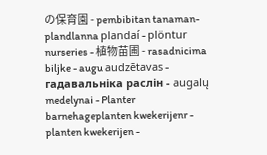の保育園 - pembibitan tanaman- plandlanna plandaí - plöntur nurseries - 植物苗圃 - rasadnicima biljke - augu audzētavas - гадавальніка раслін - augalų medelynai - Planter barnehageplanten kwekerijenr - planten kwekerijen -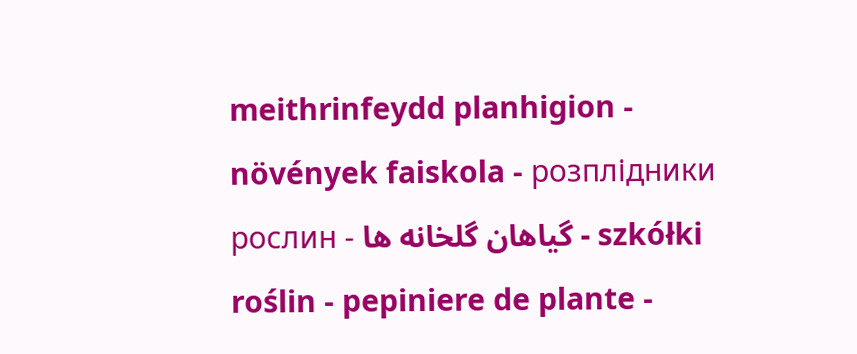meithrinfeydd planhigion - növények faiskola - розплідники рослин - گیاهان گلخانه ها - szkółki roślin - pepiniere de plante -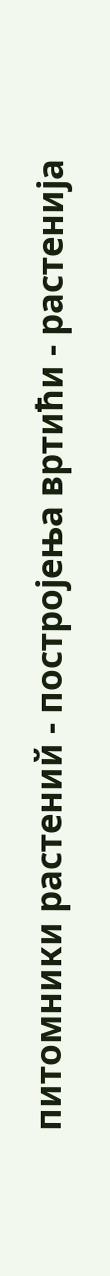питомники растений - постројења вртићи - растенија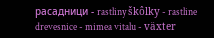расадници - rastliny škôlky - rastline drevesnice - mimea vitalu - växter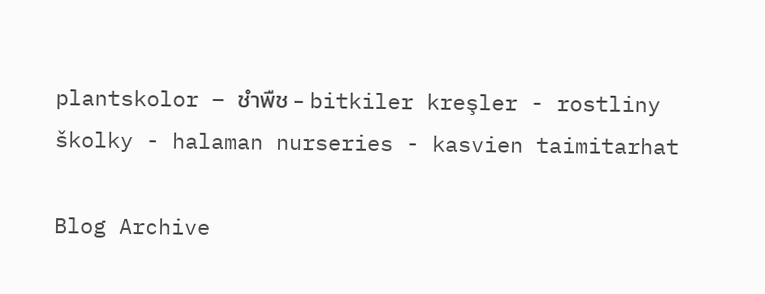plantskolor – ชำพืช - bitkiler kreşler - rostliny školky - halaman nurseries - kasvien taimitarhat

Blog Archive